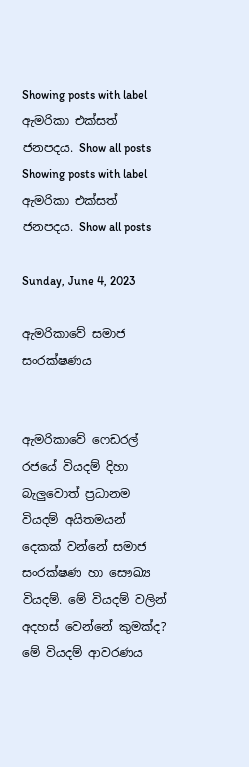Showing posts with label ඇමරිකා එක්සත් ජනපදය. Show all posts
Showing posts with label ඇමරිකා එක්සත් ජනපදය. Show all posts

Sunday, June 4, 2023

ඇමරිකාවේ සමාජ සංරක්ෂණය


ඇමරිකාවේ ෆෙඩරල් රජයේ වියදම් දිහා බැලුවොත් ප්‍රධානම වියදම් අයිතමයන් දෙකක් වන්නේ සමාජ සංරක්ෂණ හා සෞඛ්‍ය වියදම්. මේ වියදම් වලින් අදහස් වෙන්නේ කුමක්ද? මේ වියදම් ආවරණය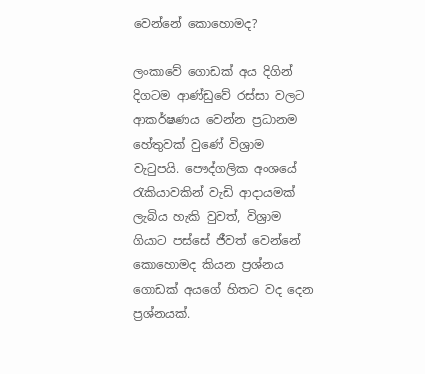වෙන්නේ කොහොමද?

ලංකාවේ ගොඩක් අය දිගින් දිගටම ආණ්ඩුවේ රස්සා වලට ආකර්ෂණය වෙන්න ප්‍රධානම හේතුවක් වුණේ විශ්‍රාම වැටුපයි. පෞද්ගලික අංශයේ රැකියාවකින් වැඩි ආදායමක් ලැබිය හැකි වුවත්, විශ්‍රාම ගියාට පස්සේ ජීවත් වෙන්නේ කොහොමද කියන ප්‍රශ්නය ගොඩක් අයගේ හිතට වද දෙන ප්‍රශ්නයක්.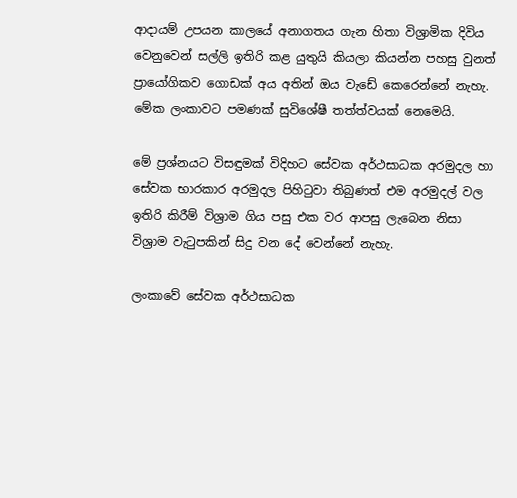ආදායම් උපයන කාලයේ අනාගතය ගැන හිතා විශ්‍රාමික දිවිය වෙනුවෙන් සල්ලි ඉතිරි කළ යුතුයි කියලා කියන්න පහසු වුනත් ප්‍රායෝගිකව ගොඩක් අය අතින් ඔය වැඩේ කෙරෙන්නේ නැහැ. මේක ලංකාවට පමණක් සුවිශේෂී තත්ත්වයක් නෙමෙයි.

මේ ප්‍රශ්නයට විසඳුමක් විදිහට සේවක අර්ථසාධක අරමුදල හා සේවක භාරකාර අරමුදල පිහිටුවා තිබුණත් එම අරමුදල් වල ඉතිරි කිරීම් විශ්‍රාම ගිය පසු එක වර ආපසු ලැබෙන නිසා විශ්‍රාම වැටුපකින් සිදු වන දේ වෙන්නේ නැහැ.

ලංකාවේ සේවක අර්ථසාධක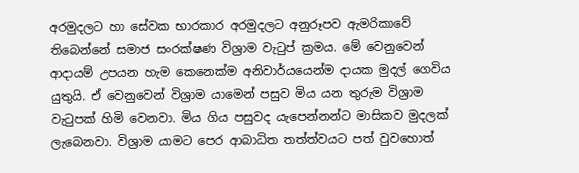අරමුදලට හා සේවක භාරකාර අරමුදලට අනුරූපව ඇමරිකාවේ තිබෙන්නේ සමාජ සංරක්ෂණ විශ්‍රාම වැටුප් ක්‍රමය. මේ වෙනුවෙන් ආදායම් උපයන හැම කෙනෙක්ම අනිවාර්යයෙන්ම දායක මුදල් ගෙවිය යුතුයි. ඒ වෙනුවෙන් විශ්‍රාම යාමෙන් පසුව මිය යන තුරුම විශ්‍රාම වැටුපක් හිමි වෙනවා. මිය ගිය පසුවද යැපෙන්නන්ට මාසිකව මුදලක් ලැබෙනවා. විශ්‍රාම යාමට පෙර ආබාධිත තත්ත්වයට පත් වුවහොත්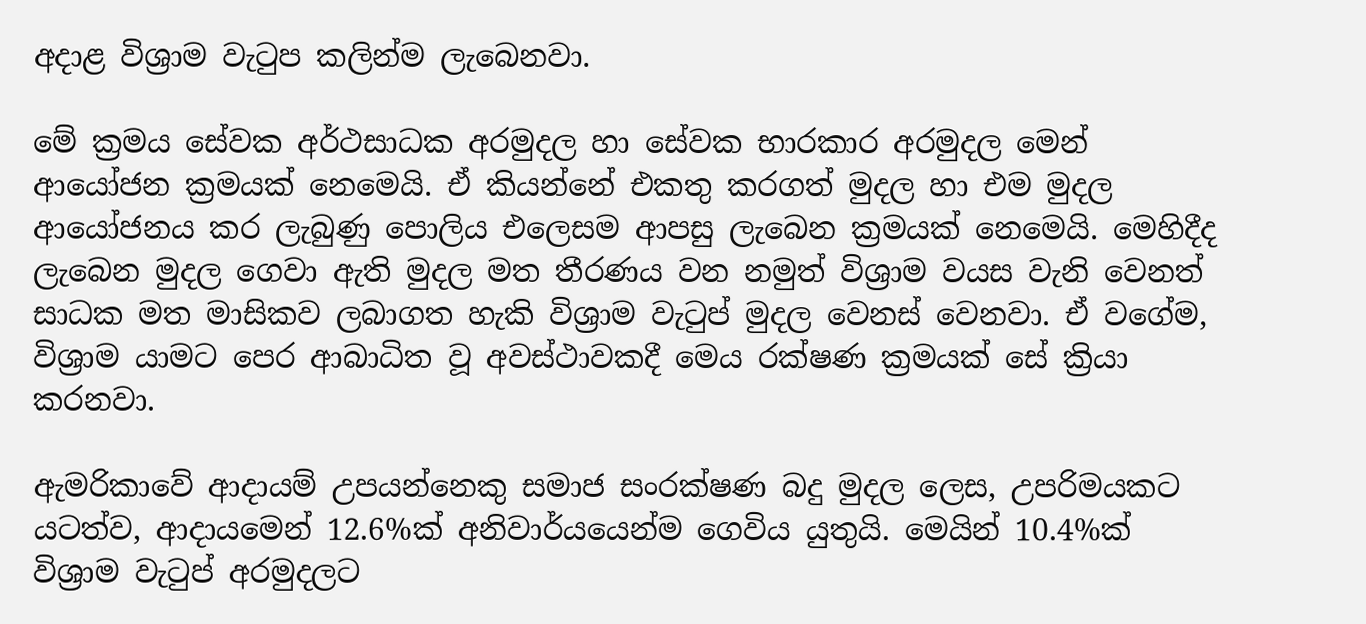අදාළ විශ්‍රාම වැටුප කලින්ම ලැබෙනවා.

මේ ක්‍රමය සේවක අර්ථසාධක අරමුදල හා සේවක භාරකාර අරමුදල මෙන් ආයෝජන ක්‍රමයක් නෙමෙයි. ඒ කියන්නේ එකතු කරගත් මුදල හා එම මුදල ආයෝජනය කර ලැබුණු පොලිය එලෙසම ආපසු ලැබෙන ක්‍රමයක් නෙමෙයි. මෙහිදීද ලැබෙන මුදල ගෙවා ඇති මුදල මත තීරණය වන නමුත් විශ්‍රාම වයස වැනි වෙනත් සාධක මත මාසිකව ලබාගත හැකි විශ්‍රාම වැටුප් මුදල වෙනස් වෙනවා. ඒ වගේම, විශ්‍රාම යාමට පෙර ආබාධිත වූ අවස්ථාවකදී මෙය රක්ෂණ ක්‍රමයක් සේ ක්‍රියා කරනවා.

ඇමරිකාවේ ආදායම් උපයන්නෙකු සමාජ සංරක්ෂණ බදු මුදල ලෙස, උපරිමයකට යටත්ව, ආදායමෙන් 12.6%ක් අනිවාර්යයෙන්ම ගෙවිය යුතුයි. මෙයින් 10.4%ක් විශ්‍රාම වැටුප් අරමුදලට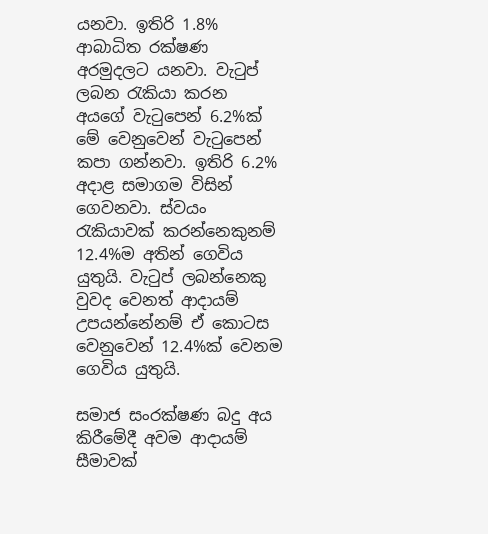යනවා. ඉතිරි 1.8% ආබාධිත රක්ෂණ අරමුදලට යනවා. වැටුප් ලබන රැකියා කරන අයගේ වැටුපෙන් 6.2%ක් මේ වෙනුවෙන් වැටුපෙන් කපා ගන්නවා. ඉතිරි 6.2% අදාළ සමාගම විසින් ගෙවනවා. ස්වයං රැකියාවක් කරන්නෙකුනම් 12.4%ම අතින් ගෙවිය යුතුයි. වැටුප් ලබන්නෙකු වුවද වෙනත් ආදායම් උපයන්නේනම් ඒ කොටස වෙනුවෙන් 12.4%ක් වෙනම ගෙවිය යුතුයි.

සමාජ සංරක්ෂණ බදු අය කිරීමේදී අවම ආදායම් සීමාවක්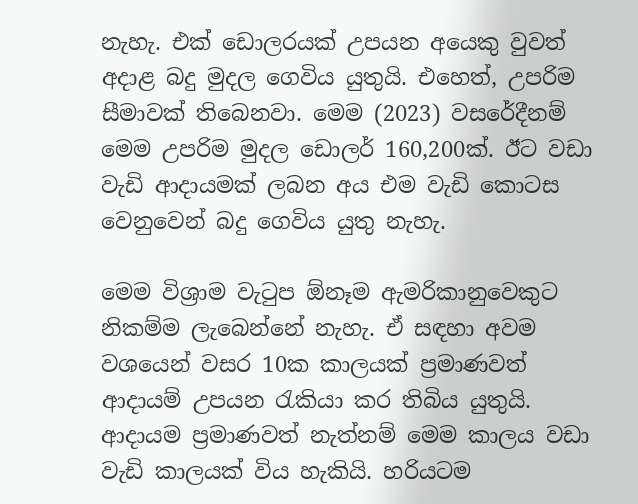නැහැ. එක් ඩොලරයක් උපයන අයෙකු වුවත් අදාළ බදු මුදල ගෙවිය යුතුයි. එහෙත්, උපරිම සීමාවක් තිබෙනවා. මෙම (2023) වසරේදීනම් මෙම උපරිම මුදල ඩොලර් 160,200ක්. ඊට වඩා වැඩි ආදායමක් ලබන අය එම වැඩි කොටස වෙනුවෙන් බදු ගෙවිය යුතු නැහැ.

මෙම විශ්‍රාම වැටුප ඕනෑම ඇමරිකානුවෙකුට නිකම්ම ලැබෙන්නේ නැහැ. ඒ සඳහා අවම වශයෙන් වසර 10ක කාලයක් ප්‍රමාණවත් ආදායම් උපයන රැකියා කර තිබිය යුතුයි. ආදායම ප්‍රමාණවත් නැත්නම් මෙම කාලය වඩා වැඩි කාලයක් විය හැකියි. හරියටම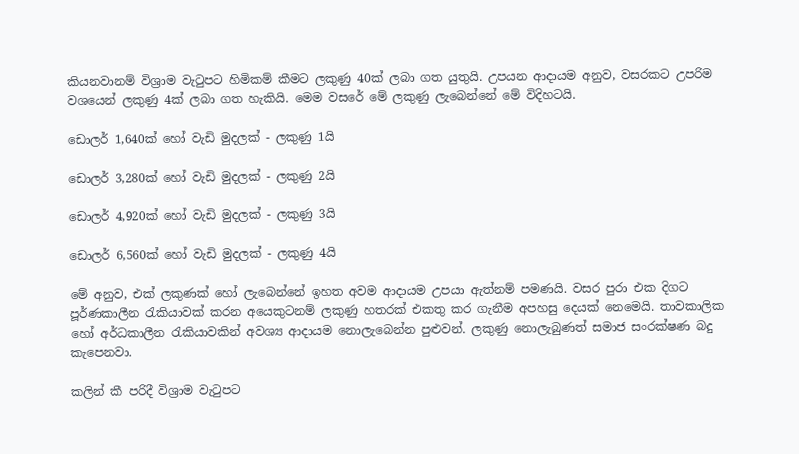කියනවානම් විශ්‍රාම වැටුපට හිමිකම් කීමට ලකුණු 40ක් ලබා ගත යුතුයි. උපයන ආදායම අනුව, වසරකට උපරිම වශයෙන් ලකුණු 4ක් ලබා ගත හැකියි. මෙම වසරේ මේ ලකුණු ලැබෙන්නේ මේ විදිහටයි.

ඩොලර් 1,640ක් හෝ වැඩි මුදලක් - ලකුණු 1යි

ඩොලර් 3,280ක් හෝ වැඩි මුදලක් - ලකුණු 2යි

ඩොලර් 4,920ක් හෝ වැඩි මුදලක් - ලකුණු 3යි

ඩොලර් 6,560ක් හෝ වැඩි මුදලක් - ලකුණු 4යි

මේ අනුව, එක් ලකුණක් හෝ ලැබෙන්නේ ඉහත අවම ආදායම උපයා ඇත්නම් පමණයි. වසර පුරා එක දිගට පූර්ණකාලීන රැකියාවක් කරන අයෙකුටනම් ලකුණු හතරක් එකතු කර ගැනීම අපහසු දෙයක් නෙමෙයි. තාවකාලික හෝ අර්ධකාලීන රැකියාවකින් අවශ්‍ය ආදායම නොලැබෙන්න පුළුවන්. ලකුණු නොලැබුණත් සමාජ සංරක්ෂණ බදු කැපෙනවා.

කලින් කී පරිදී විශ්‍රාම වැටුපට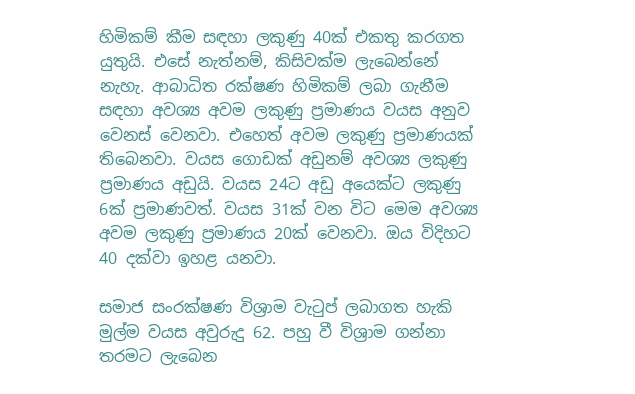හිමිකම් කීම සඳහා ලකුණු 40ක් එකතු කරගත යුතුයි. එසේ නැත්නම්, කිසිවක්ම ලැබෙන්නේ නැහැ. ආබාධිත රක්ෂණ හිමිකම් ලබා ගැනීම සඳහා අවශ්‍ය අවම ලකුණු ප්‍රමාණය වයස අනුව වෙනස් වෙනවා. එහෙත් අවම ලකුණු ප්‍රමාණයක් තිබෙනවා. වයස ගොඩක් අඩුනම් අවශ්‍ය ලකුණු ප්‍රමාණය අඩුයි. වයස 24ට අඩු අයෙක්ට ලකුණු 6ක් ප්‍රමාණවත්. වයස 31ක් වන විට මෙම අවශ්‍ය අවම ලකුණු ප්‍රමාණය 20ක් වෙනවා. ඔය විදිහට 40 දක්වා ඉහළ යනවා.

සමාජ සංරක්ෂණ විශ්‍රාම වැටුප් ලබාගත හැකි මුල්ම වයස අවුරුදු 62. පහු වී විශ්‍රාම ගන්නා තරමට ලැබෙන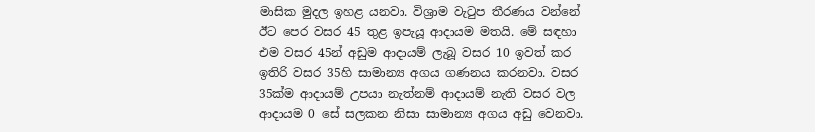මාසික මුදල ඉහළ යනවා. විශ්‍රාම වැටුප තීරණය වන්නේ ඊට පෙර වසර 45 තුළ ඉපැයූ ආදායම මතයි. මේ සඳහා එම වසර 45න් අඩුම ආදායම් ලැබූ වසර 10 ඉවත් කර ඉතිරි වසර 35හි සාමාන්‍ය අගය ගණනය කරනවා. වසර 35ක්ම ආදායම් උපයා නැත්නම් ආදායම් නැති වසර වල ආදායම 0 සේ සලකන නිසා සාමාන්‍ය අගය අඩු වෙනවා.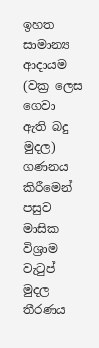ඉහත සාමාන්‍ය ආදායම (වක්‍ර ලෙස ගෙවා ඇති බදු මුදල) ගණනය කිරීමෙන් පසුව මාසික විශ්‍රාම වැටුප් මුදල තීරණය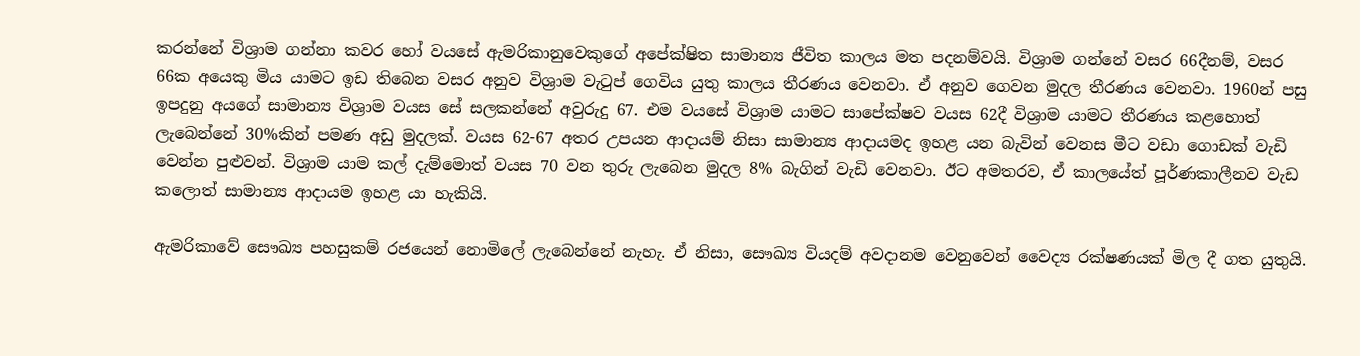කරන්නේ විශ්‍රාම ගන්නා කවර හෝ වයසේ ඇමරිකානුවෙකුගේ අපේක්ෂිත සාමාන්‍ය ජීවිත කාලය මත පදනම්වයි. විශ්‍රාම ගන්නේ වසර 66දීනම්, වසර 66ක අයෙකු මිය යාමට ඉඩ තිබෙන වසර අනුව විශ්‍රාම වැටුප් ගෙවිය යුතු කාලය තීරණය වෙනවා. ඒ අනුව ගෙවන මුදල තීරණය වෙනවා. 1960න් පසු ඉපදුනු අයගේ සාමාන්‍ය විශ්‍රාම වයස සේ සලකන්නේ අවුරුදු 67. එම වයසේ විශ්‍රාම යාමට සාපේක්ෂව වයස 62දී විශ්‍රාම යාමට තීරණය කළහොත් ලැබෙන්නේ 30%කින් පමණ අඩු මුදලක්. වයස 62-67 අතර උපයන ආදායම් නිසා සාමාන්‍ය ආදායමද ඉහළ යන බැවින් වෙනස මීට වඩා ගොඩක් වැඩි වෙන්න පුළුවන්. විශ්‍රාම යාම කල් දැම්මොත් වයස 70 වන තුරු ලැබෙන මුදල 8% බැගින් වැඩි වෙනවා. ඊට අමතරව, ඒ කාලයේත් පූර්ණකාලීනව වැඩ කලොත් සාමාන්‍ය ආදායම ඉහළ යා හැකියි.

ඇමරිකාවේ සෞඛ්‍ය පහසුකම් රජයෙන් නොමිලේ ලැබෙන්නේ නැහැ. ඒ නිසා, සෞඛ්‍ය වියදම් අවදානම වෙනුවෙන් වෛද්‍ය රක්ෂණයක් මිල දී ගත යුතුයි.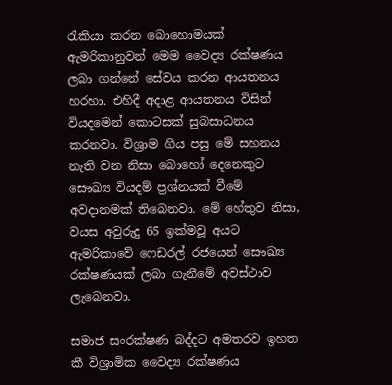රැකියා කරන බොහොමයක් ඇමරිකානුවන් මෙම වෛද්‍ය රක්ෂණය ලබා ගන්නේ සේවය කරන ආයතනය හරහා. එහිදී අදාළ ආයතනය විසින් වියදමෙන් කොටසක් සුබසාධනය කරනවා. විශ්‍රාම ගිය පසු මේ සහනය නැති වන නිසා බොහෝ දෙනෙකුට සෞඛ්‍ය වියදම් ප්‍රශ්නයක් වීමේ අවදානමක් තිබෙනවා. මේ හේතුව නිසා, වයස අවුරුදු 65 ඉක්මවූ අයට ඇමරිකාවේ ෆෙඩරල් රජයෙන් සෞඛ්‍ය රක්ෂණයක් ලබා ගැනීමේ අවස්ථාව ලැබෙනවා.

සමාජ සංරක්ෂණ බද්දට අමතරව ඉහත කී විශ්‍රාමික වෛද්‍ය රක්ෂණය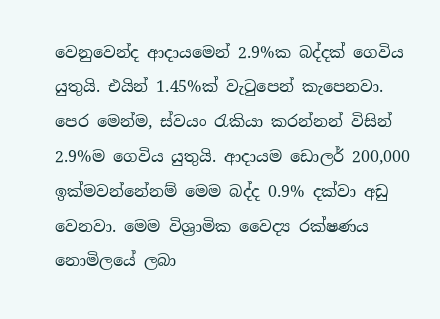වෙනුවෙන්ද ආදායමෙන් 2.9%ක බද්දක් ගෙවිය යුතුයි. එයින් 1.45%ක් වැටුපෙන් කැපෙනවා. පෙර මෙන්ම, ස්වයං රැකියා කරන්නන් විසින් 2.9%ම ගෙවිය යුතුයි. ආදායම ඩොලර් 200,000 ඉක්මවන්නේනම් මෙම බද්ද 0.9% දක්වා අඩු වෙනවා. මෙම විශ්‍රාමික වෛද්‍ය රක්ෂණය නොමිලයේ ලබා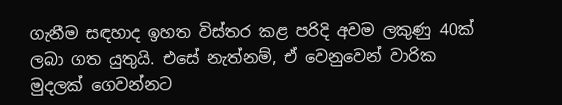ගැනීම සඳහාද ඉහත විස්තර කළ පරිදි අවම ලකුණු 40ක් ලබා ගත යුතුයි. එසේ නැත්නම්, ඒ වෙනුවෙන් වාරික මුදලක් ගෙවන්නට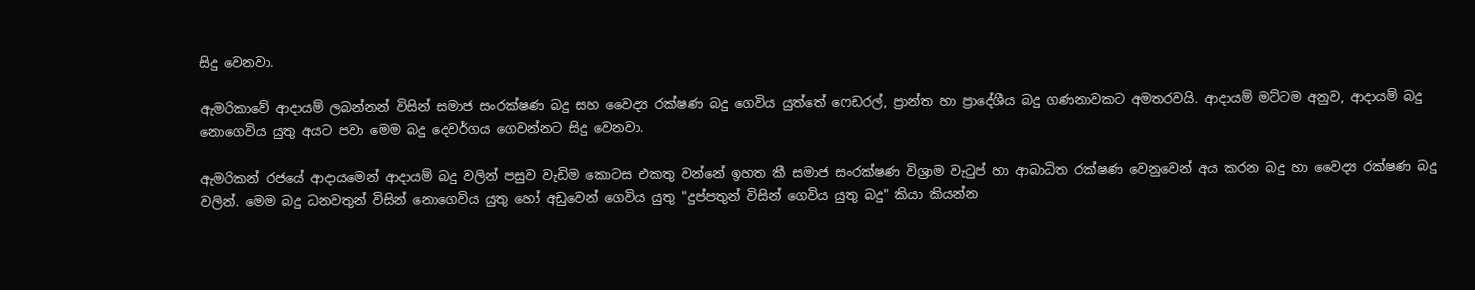සිදු වෙනවා.

ඇමරිකාවේ ආදායම් ලබන්නන් විසින් සමාජ සංරක්ෂණ බදු සහ වෛද්‍ය රක්ෂණ බදු ගෙවිය යුත්තේ ෆෙඩරල්, ප්‍රාන්ත හා ප්‍රාදේශීය බදු ගණනාවකට අමතරවයි. ආදායම් මට්ටම අනුව, ආදායම් බදු නොගෙවිය යුතු අයට පවා මෙම බදු දෙවර්ගය ගෙවන්නට සිදු වෙනවා.

ඇමරිකන් රජයේ ආදායමෙන් ආදායම් බදු වලින් පසුව වැඩිම කොටස එකතු වන්නේ ඉහත කී සමාජ සංරක්ෂණ විශ්‍රාම වැටුප් හා ආබාධිත රක්ෂණ වෙනුවෙන් අය කරන බදු හා වෛද්‍ය රක්ෂණ බදු වලින්. මෙම බදු ධනවතුන් විසින් නොගෙවිය යුතු හෝ අඩුවෙන් ගෙවිය යුතු "දුප්පතුන් විසින් ගෙවිය යුතු බදු" කියා කියන්න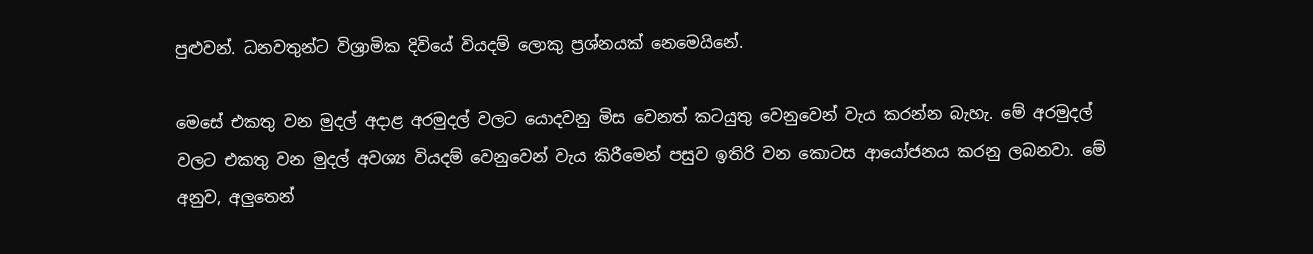පුළුවන්. ධනවතුන්ට විශ්‍රාමික දිවියේ වියදම් ලොකු ප්‍රශ්නයක් නෙමෙයිනේ.

මෙසේ එකතු වන මුදල් අදාළ අරමුදල් වලට යොදවනු මිස වෙනත් කටයුතු වෙනුවෙන් වැය කරන්න බැහැ. මේ අරමුදල් වලට එකතු වන මුදල් අවශ්‍ය වියදම් වෙනුවෙන් වැය කිරීමෙන් පසුව ඉතිරි වන කොටස ආයෝජනය කරනු ලබනවා. මේ අනුව, අලුතෙන්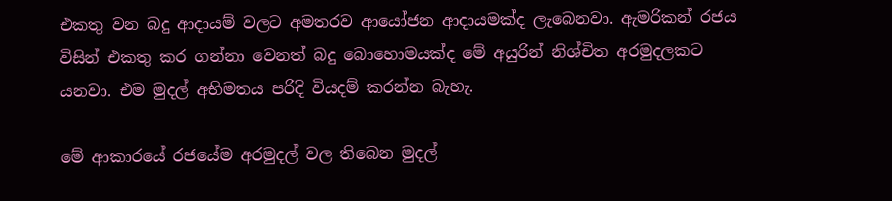එකතු වන බදු ආදායම් වලට අමතරව ආයෝජන ආදායමක්ද ලැබෙනවා. ඇමරිකන් රජය විසින් එකතු කර ගන්නා වෙනත් බදු බොහොමයක්ද මේ අයුරින් නිශ්චිත අරමුදලකට යනවා. එම මුදල් අභිමතය පරිදි වියදම් කරන්න බැහැ.

මේ ආකාරයේ රජයේම අරමුදල් වල තිබෙන මුදල්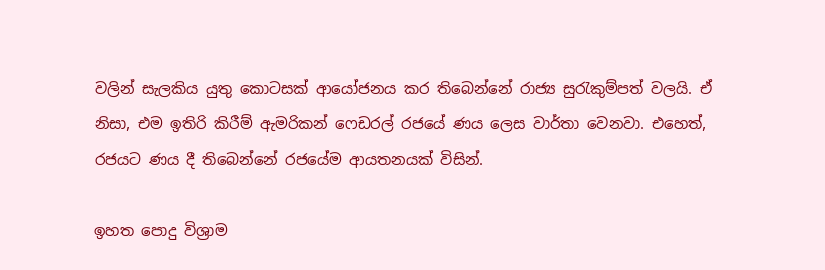වලින් සැලකිය යුතු කොටසක් ආයෝජනය කර තිබෙන්නේ රාජ්‍ය සුරැකුම්පත් වලයි. ඒ නිසා, එම ඉතිරි කිරීම් ඇමරිකන් ෆෙඩරල් රජයේ ණය ලෙස වාර්තා වෙනවා. එහෙත්, රජයට ණය දී තිබෙන්නේ රජයේම ආයතනයක් විසින්.

ඉහත පොදු විශ්‍රාම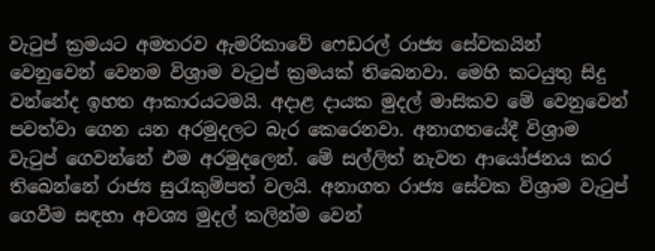වැටුප් ක්‍රමයට අමතරව ඇමරිකාවේ ෆෙඩරල් රාජ්‍ය සේවකයින් වෙනුවෙන් වෙනම විශ්‍රාම වැටුප් ක්‍රමයක් තිබෙනවා. මෙහි කටයුතු සිදු වන්නේද ඉහත ආකාරයටමයි. අදාළ දායක මුදල් මාසිකව මේ වෙනුවෙන් පවත්වා ගෙන යන අරමුදලට බැර කෙරෙනවා. අනාගතයේදී විශ්‍රාම වැටුප් ගෙවන්නේ එම අරමුදලෙන්. මේ සල්ලිත් නැවත ආයෝජනය කර තිබෙන්නේ රාජ්‍ය සුරැකුම්පත් වලයි. අනාගත රාජ්‍ය සේවක විශ්‍රාම වැටුප් ගෙවීම සඳහා අවශ්‍ය මුදල් කලින්ම වෙන්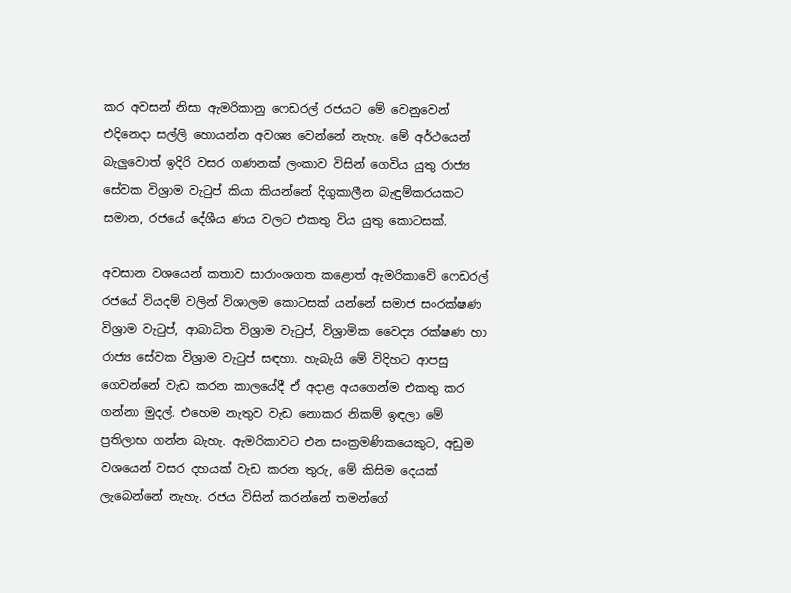කර අවසන් නිසා ඇමරිකානු ෆෙඩරල් රජයට මේ වෙනුවෙන් එදිනෙදා සල්ලි හොයන්න අවශ්‍ය වෙන්නේ නැහැ. මේ අර්ථයෙන් බැලුවොත් ඉදිරි වසර ගණනක් ලංකාව විසින් ගෙවිය යුතු රාජ්‍ය සේවක විශ්‍රාම වැටුප් කියා කියන්නේ දිගුකාලීන බැඳුම්කරයකට සමාන, රජයේ දේශීය ණය වලට එකතු විය යුතු කොටසක්.

අවසාන වශයෙන් කතාව සාරාංශගත කළොත් ඇමරිකාවේ ෆෙඩරල් රජයේ වියදම් වලින් විශාලම කොටසක් යන්නේ සමාජ සංරක්ෂණ විශ්‍රාම වැටුප්, ආබාධිත විශ්‍රාම වැටුප්, විශ්‍රාමික වෛද්‍ය රක්ෂණ හා රාජ්‍ය සේවක විශ්‍රාම වැටුප් සඳහා. හැබැයි මේ විදිහට ආපසු ගෙවන්නේ වැඩ කරන කාලයේදී ඒ අදාළ අයගෙන්ම එකතු කර ගන්නා මුදල්. එහෙම නැතුව වැඩ නොකර නිකම් ඉඳලා මේ ප්‍රතිලාභ ගන්න බැහැ. ඇමරිකාවට එන සංක්‍රමණිකයෙකුට, අඩුම වශයෙන් වසර දහයක් වැඩ කරන තුරු, මේ කිසිම දෙයක් ලැබෙන්නේ නැහැ. රජය විසින් කරන්නේ තමන්ගේ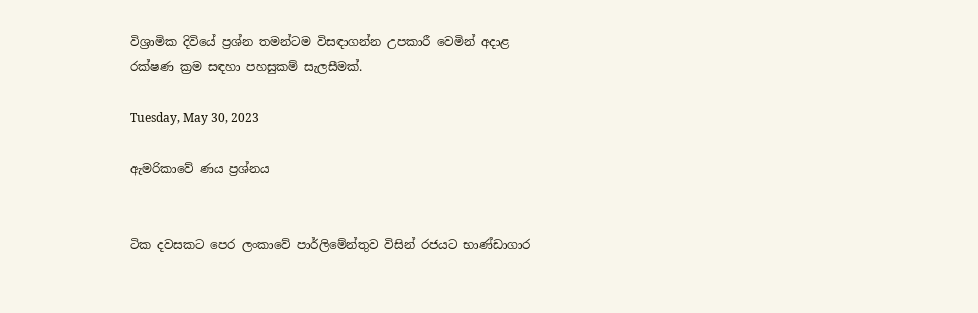විශ්‍රාමික දිවියේ ප්‍රශ්න තමන්ටම විසඳාගන්න උපකාරී වෙමින් අදාළ රක්ෂණ ක්‍රම සඳහා පහසුකම් සැලසීමක්.

Tuesday, May 30, 2023

ඇමරිකාවේ ණය ප්‍රශ්නය


ටික දවසකට පෙර ලංකාවේ පාර්ලිමේන්තුව විසින් රජයට භාණ්ඩාගාර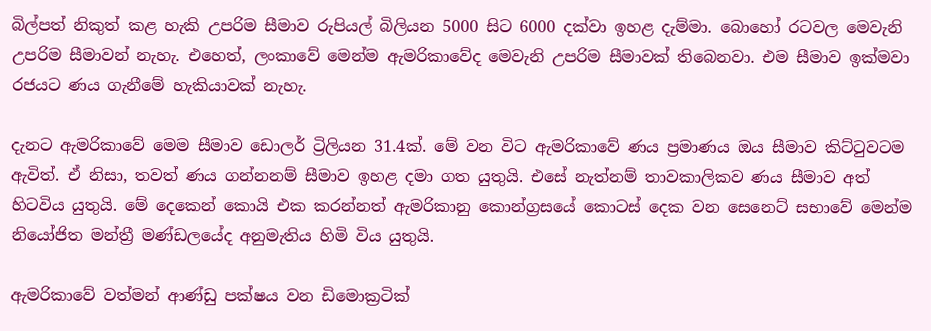බිල්පත් නිකුත් කළ හැකි උපරිම සීමාව රුපියල් බිලියන 5000 සිට 6000 දක්වා ඉහළ දැම්මා. බොහෝ රටවල මෙවැනි උපරිම සීමාවන් නැහැ. එහෙත්, ලංකාවේ මෙන්ම ඇමරිකාවේද මෙවැනි උපරිම සීමාවක් තිබෙනවා. එම සීමාව ඉක්මවා රජයට ණය ගැනීමේ හැකියාවක් නැහැ.

දැනට ඇමරිකාවේ මෙම සීමාව ඩොලර් ට්‍රිලියන 31.4ක්. මේ වන විට ඇමරිකාවේ ණය ප්‍රමාණය ඔය සීමාව කිට්ටුවටම ඇවිත්. ඒ නිසා, තවත් ණය ගන්නනම් සීමාව ඉහළ දමා ගත යුතුයි. එසේ නැත්නම් තාවකාලිකව ණය සීමාව අත් හිටවිය යුතුයි. මේ දෙකෙන් කොයි එක කරන්නත් ඇමරිකානු කොන්ග්‍රසයේ කොටස් දෙක වන සෙනෙට් සභාවේ මෙන්ම නියෝජිත මන්ත්‍රී මණ්ඩලයේද අනුමැතිය හිමි විය යුතුයි.

ඇමරිකාවේ වත්මන් ආණ්ඩු පක්ෂය වන ඩිමොක්‍රටික්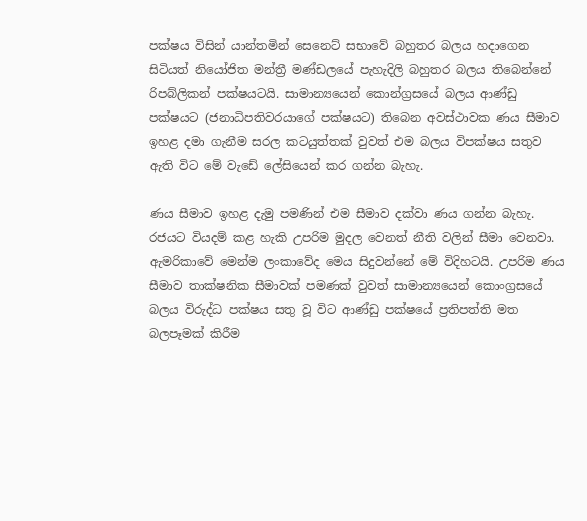පක්ෂය විසින් යාන්තමින් සෙනෙට් සභාවේ බහුතර බලය හදාගෙන සිටියත් නියෝජිත මන්ත්‍රී මණ්ඩලයේ පැහැදිලි බහුතර බලය තිබෙන්නේ රිපබ්ලිකන් පක්ෂයටයි. සාමාන්‍යයෙන් කොන්ග්‍රසයේ බලය ආණ්ඩු පක්ෂයට (ජනාධිපතිවරයාගේ පක්ෂයට) තිබෙන අවස්ථාවක ණය සීමාව ඉහළ දමා ගැනීම සරල කටයුත්තක් වුවත් එම බලය විපක්ෂය සතුව ඇති විට මේ වැඩේ ලේසියෙන් කර ගන්න බැහැ.

ණය සීමාව ඉහළ දැමු පමණින් එම සීමාව දක්වා ණය ගන්න බැහැ. රජයට වියදම් කළ හැකි උපරිම මුදල වෙනත් නීති වලින් සීමා වෙනවා. ඇමරිකාවේ මෙන්ම ලංකාවේද මෙය සිදුවන්නේ මේ විදිහටයි. උපරිම ණය සීමාව තාක්ෂනික සීමාවක් පමණක් වුවත් සාමාන්‍යයෙන් කොංග්‍රසයේ බලය විරුද්ධ පක්ෂය සතු වූ විට ආණ්ඩු පක්ෂයේ ප්‍රතිපත්ති මත බලපෑමක් කිරීම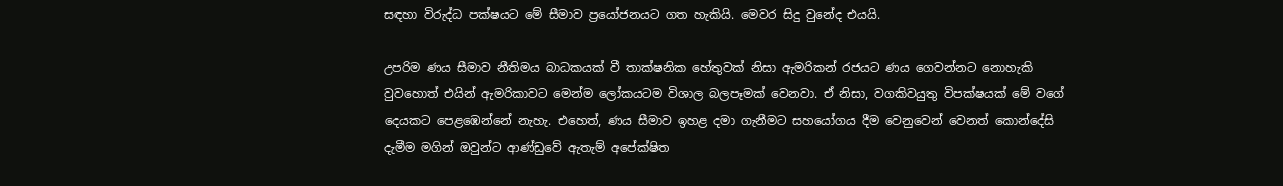සඳහා විරුද්ධ පක්ෂයට මේ සීමාව ප්‍රයෝජනයට ගත හැකියි. මෙවර සිදු වුනේද එයයි.

උපරිම ණය සීමාව නීතිමය බාධකයක් වී තාක්ෂනික හේතුවක් නිසා ඇමරිකන් රජයට ණය ගෙවන්නට නොහැකි වුවහොත් එයින් ඇමරිකාවට මෙන්ම ලෝකයටම විශාල බලපෑමක් වෙනවා. ඒ නිසා, වගකිවයුතු විපක්ෂයක් මේ වගේ දෙයකට පෙළඹෙන්නේ නැහැ. එහෙත්, ණය සීමාව ඉහළ දමා ගැනීමට සහයෝගය දීම වෙනුවෙන් වෙනත් කොන්දේසි දැමීම මගින් ඔවුන්ට ආණ්ඩුවේ ඇතැම් අපේක්ෂිත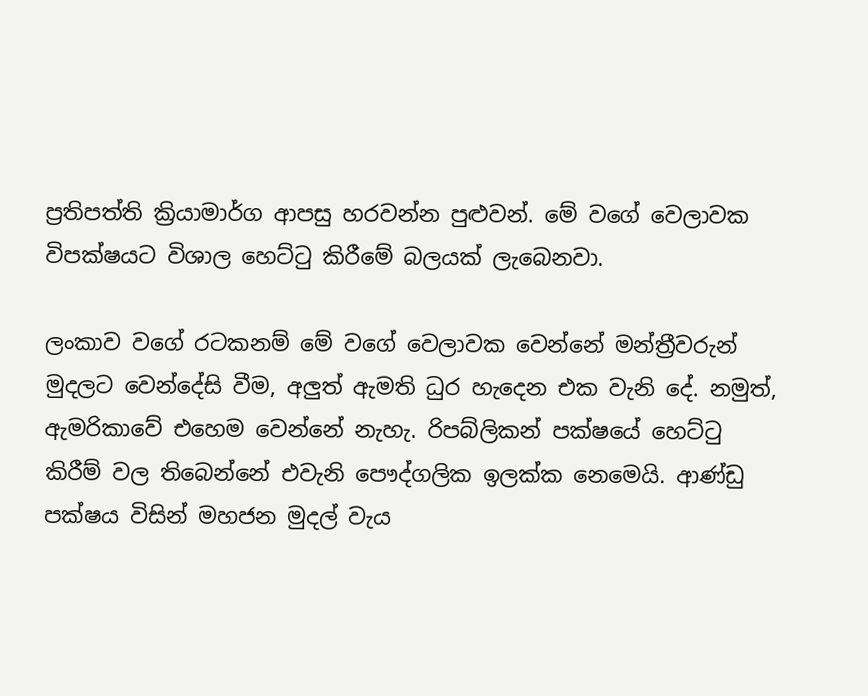ප්‍රතිපත්ති ක්‍රියාමාර්ග ආපසු හරවන්න පුළුවන්. මේ වගේ වෙලාවක විපක්ෂයට විශාල හෙට්ටු කිරීමේ බලයක් ලැබෙනවා.

ලංකාව වගේ රටකනම් මේ වගේ වෙලාවක වෙන්නේ මන්ත්‍රීවරුන් මුදලට වෙන්දේසි වීම, අලුත් ඇමති ධුර හැදෙන එක වැනි දේ. නමුත්, ඇමරිකාවේ එහෙම වෙන්නේ නැහැ. රිපබ්ලිකන් පක්ෂයේ හෙට්ටු කිරීම් වල තිබෙන්නේ එවැනි පෞද්ගලික ඉලක්ක නෙමෙයි. ආණ්ඩු පක්ෂය විසින් මහජන මුදල් වැය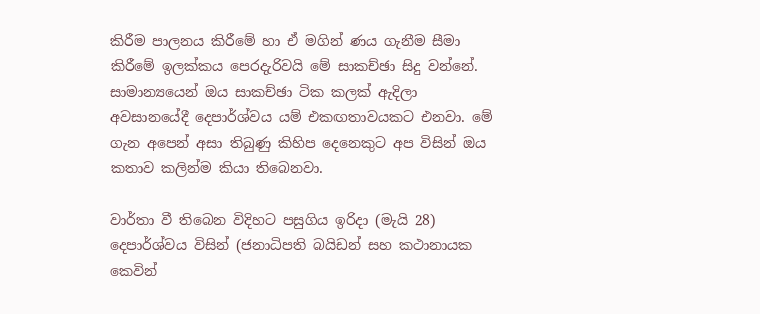කිරීම පාලනය කිරීමේ හා ඒ මගින් ණය ගැනීම සීමා කිරීමේ ඉලක්කය පෙරදැරිවයි මේ සාකච්ඡා සිදු වන්නේ. සාමාන්‍යයෙන් ඔය සාකච්ඡා ටික කලක් ඇදිලා අවසානයේදී දෙපාර්ශ්වය යම් එකඟතාවයකට එනවා. මේ ගැන අපෙන් අසා තිබුණු කිහිප දෙනෙකුට අප විසින් ඔය කතාව කලින්ම කියා තිබෙනවා.

වාර්තා වී තිබෙන විදිහට පසුගිය ඉරිදා (මැයි 28) දෙපාර්ශ්වය විසින් (ජනාධිපති බයිඩන් සහ කථානායක කෙවින්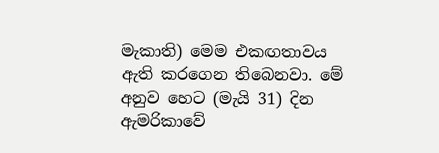මැකාති) මෙම එකඟතාවය ඇති කරගෙන තිබෙනවා. මේ අනුව හෙට (මැයි 31) දින ඇමරිකාවේ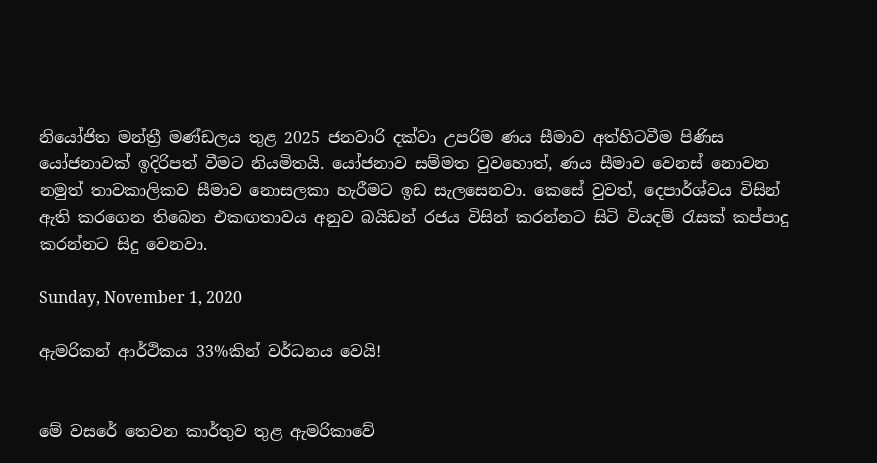නියෝජිත මන්ත්‍රී මණ්ඩලය තුළ 2025 ජනවාරි දක්වා උපරිම ණය සීමාව අත්හිටවීම පිණිස යෝජනාවක් ඉදිරිපත් වීමට නියමිතයි. යෝජනාව සම්මත වුවහොත්, ණය සීමාව වෙනස් නොවන නමුත් තාවකාලිකව සීමාව නොසලකා හැරීමට ඉඩ සැලසෙනවා. කෙසේ වුවත්, දෙපාර්ශ්වය විසින් ඇති කරගෙන තිබෙන එකඟතාවය අනුව බයිඩන් රජය විසින් කරන්නට සිටි වියදම් රැසක් කප්පාදු කරන්නට සිදු වෙනවා.

Sunday, November 1, 2020

ඇමරිකන් ආර්ථිකය 33%කින් වර්ධනය වෙයි!


මේ වසරේ තෙවන කාර්තුව තුළ ඇමරිකාවේ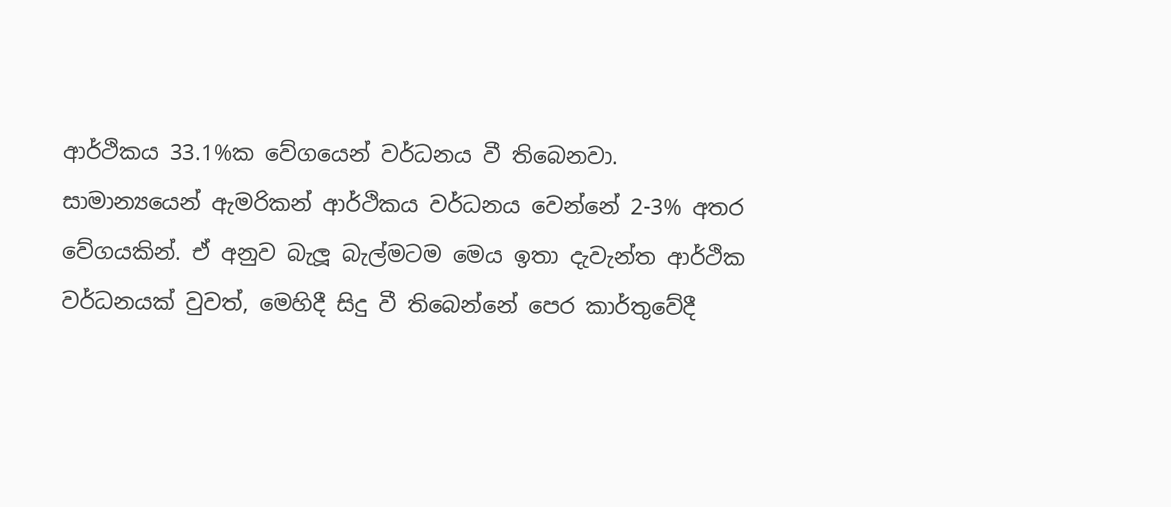ආර්ථිකය 33.1%ක වේගයෙන් වර්ධනය වී තිබෙනවා. සාමාන්‍යයෙන් ඇමරිකන් ආර්ථිකය වර්ධනය වෙන්නේ 2-3% අතර වේගයකින්. ඒ අනුව බැලූ බැල්මටම මෙය ඉතා දැවැන්ත ආර්ථික වර්ධනයක් වුවත්, මෙහිදී සිදු වී තිබෙන්නේ පෙර කාර්තුවේදී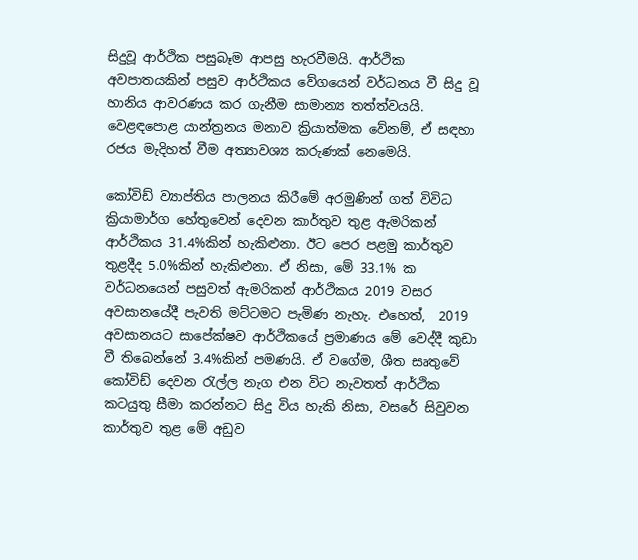සිදුවූ ආර්ථික පසුබෑම ආපසු හැරවීමයි. ආර්ථික අවපාතයකින් පසුව ආර්ථිකය වේගයෙන් වර්ධනය වී සිදු වූ හානිය ආවරණය කර ගැනීම සාමාන්‍ය තත්ත්වයයි. වෙළඳපොළ යාන්ත්‍රනය මනාව ක්‍රියාත්මක වේනම්, ඒ සඳහා රජය මැදිහත් වීම අත්‍යාවශ්‍ය කරුණක් නෙමෙයි.

කෝවිඩ් ව්‍යාප්තිය පාලනය කිරීමේ අරමුණින් ගත් විවිධ ක්‍රියාමාර්ග හේතුවෙන් දෙවන කාර්තුව තුළ ඇමරිකන් ආර්ථිකය 31.4%කින් හැකිළුනා. ඊට පෙර පළමු කාර්තුව තුළදීද 5.0%කින් හැකිළුනා. ඒ නිසා, මේ 33.1% ක වර්ධනයෙන් පසුවත් ඇමරිකන් ආර්ථිකය 2019 වසර අවසානයේදී පැවති මට්ටමට පැමිණ නැහැ. එහෙත්,  2019 අවසානයට සාපේක්ෂව ආර්ථිකයේ ප්‍රමාණය මේ වෙද්දී කුඩා වී තිබෙන්නේ 3.4%කින් පමණයි. ඒ වගේම, ශීත සෘතුවේ කෝවිඩ් දෙවන රැල්ල නැග එන විට නැවතත් ආර්ථික කටයුතු සීමා කරන්නට සිදු විය හැකි නිසා, වසරේ සිවුවන කාර්තුව තුළ මේ අඩුව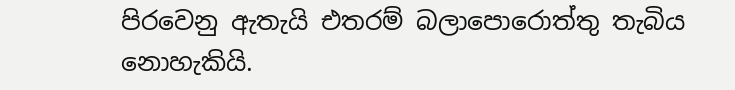පිරවෙනු ඇතැයි එතරම් බලාපොරොත්තු තැබිය නොහැකියි.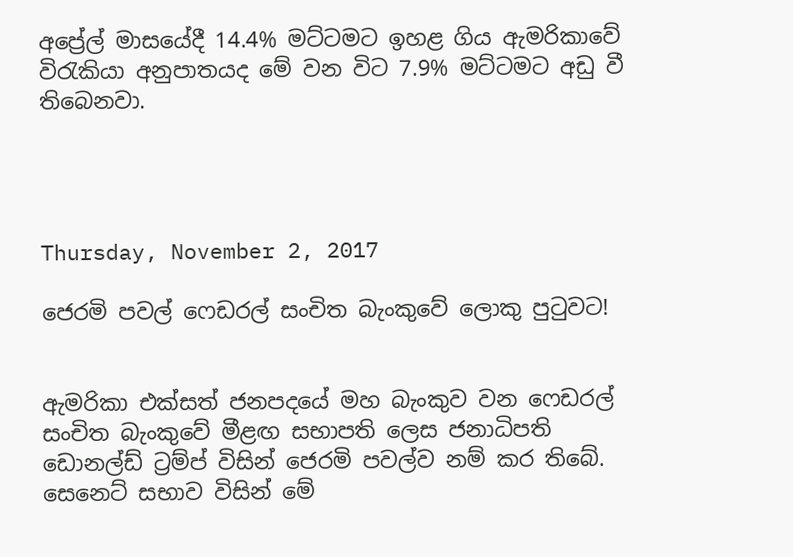අප්‍රේල් මාසයේදී 14.4% මට්ටමට ඉහළ ගිය ඇමරිකාවේ විරැකියා අනුපාතයද මේ වන විට 7.9% මට්ටමට අඩු වී තිබෙනවා.




Thursday, November 2, 2017

ජෙරමි පවල් ෆෙඩරල් සංචිත බැංකුවේ ලොකු පුටුවට!


ඇමරිකා එක්සත් ජනපදයේ මහ බැංකුව වන ෆෙඩරල් සංචිත බැංකුවේ මීළඟ සභාපති ලෙස ජනාධිපති ඩොනල්ඩ් ට්‍රම්ප් විසින් ජෙරමි පවල්ව නම් කර තිබේ. සෙනෙට් සභාව විසින් මේ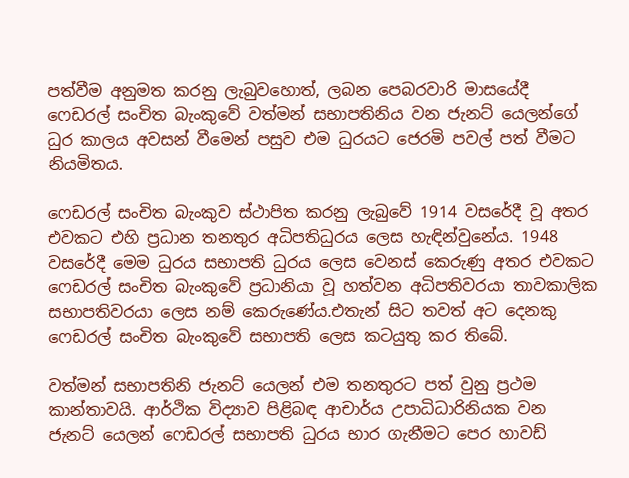පත්වීම අනුමත කරනු ලැබුවහොත්, ලබන පෙබරවාරි මාසයේදී ෆෙඩරල් සංචිත බැංකුවේ වත්මන් සභාපතිනිය වන ජැනට් යෙලන්ගේ ධුර කාලය අවසන් වීමෙන් පසුව එම ධුරයට ජෙරමි පවල් පත් වීමට නියමිතය.

ෆෙඩරල් සංචිත බැංකුව ස්ථාපිත කරනු ලැබුවේ 1914 වසරේදී වූ අතර එවකට එහි ප්‍රධාන තනතුර අධිපතිධුරය ලෙස හැඳින්වුනේය. 1948 වසරේදී මෙම ධුරය සභාපති ධුරය ලෙස වෙනස් කෙරුණු අතර එවකට ෆෙඩරල් සංචිත බැංකුවේ ප්‍රධානියා වූ හත්වන අධිපතිවරයා තාවකාලික සභාපතිවරයා ලෙස නම් කෙරුණේය.එතැන් සිට තවත් අට දෙනකු ෆෙඩරල් සංචිත බැංකුවේ සභාපති ලෙස කටයුතු කර තිබේ.

වත්මන් සභාපතිනි ජැනට් යෙලන් එම තනතුරට පත් වුනු ප්‍රථම කාන්තාවයි. ආර්ථික විද්‍යාව පිළිබඳ ආචාර්ය උපාධිධාරිනියක වන ජැනට් යෙලන් ෆෙඩරල් සභාපති ධුරය භාර ගැනීමට පෙර හාවඩ්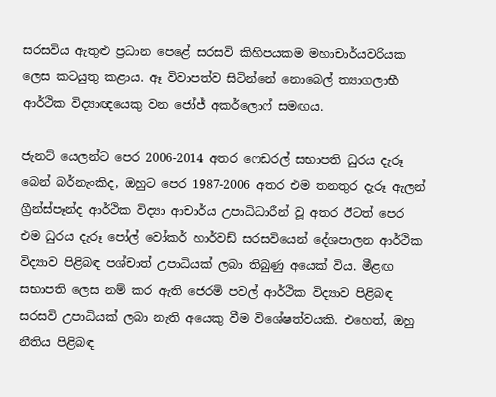සරසවිය ඇතුළු ප්‍රධාන පෙළේ සරසවි කිහිපයකම මහාචාර්යවරියක ලෙස කටයුතු කළාය. ඈ විවාපත්ව සිටින්නේ නොබෙල් ත්‍යාගලාභී ආර්ථික විද්‍යාඥයෙකු වන ජෝජ් අකර්ලොෆ් සමඟය.

ජැනට් යෙලන්ට පෙර 2006-2014 අතර ෆෙඩරල් සභාපති ධුරය දැරූ බෙන් බර්නැංකිද, ඔහුට පෙර 1987-2006 අතර එම තනතුර දැරූ ඇලන් ග්‍රීන්ස්පෑන්ද ආර්ථික විද්‍යා ආචාර්ය උපාධිධාරීන් වූ අතර ඊටත් පෙර එම ධුරය දැරූ පෝල් වෝකර් හාර්වඩ් සරසවියෙන් දේශපාලන ආර්ථික විද්‍යාව පිළිබඳ පශ්චාත් උපාධියක් ලබා තිබුණු අයෙක් විය. මීළඟ සභාපති ලෙස නම් කර ඇති ජෙරමි පවල් ආර්ථික විද්‍යාව පිළිබඳ සරසවි උපාධියක් ලබා නැති අයෙකු වීම විශේෂත්වයකි. එහෙත්, ඔහු නීතිය පිළිබඳ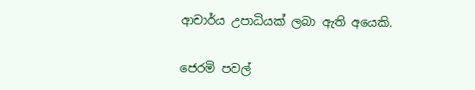ආචාර්ය උපාධියක් ලබා ඇති අයෙකි.

ජෙරමි පවල්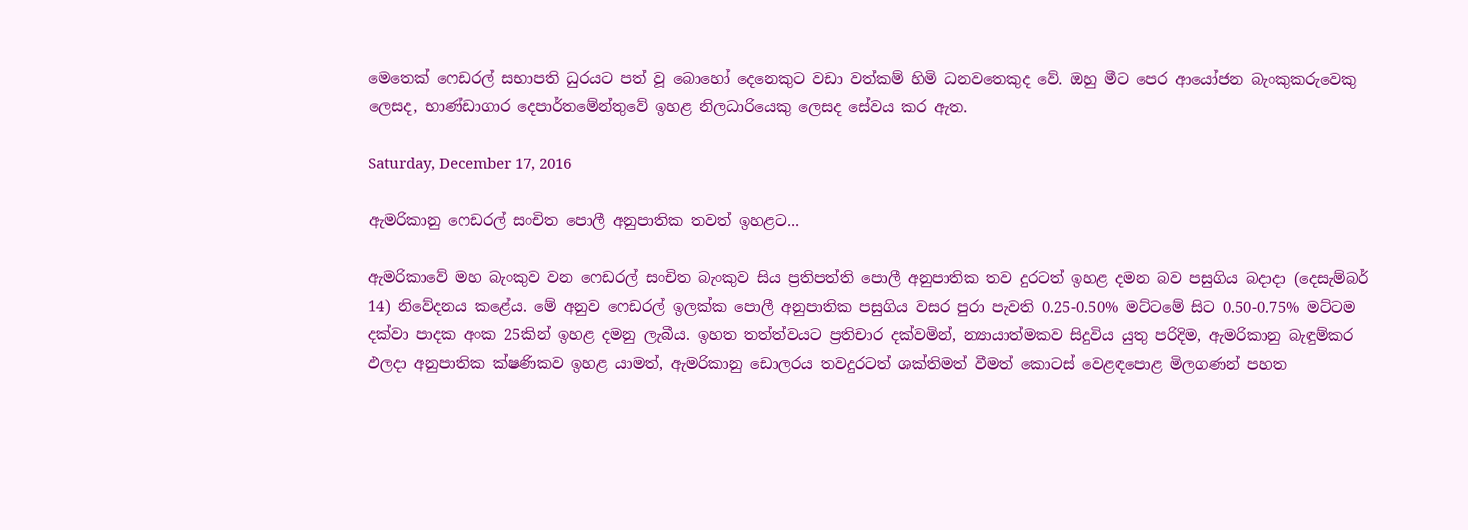මෙතෙක් ෆෙඩරල් සභාපති ධුරයට පත් වූ බොහෝ දෙනෙකුට වඩා වත්කම් හිමි ධනවතෙකුද වේ. ඔහු මීට පෙර ආයෝජන බැංකුකරුවෙකු ලෙසද, භාණ්ඩාගාර දෙපාර්තමේන්තුවේ ඉහළ නිලධාරියෙකු ලෙසද සේවය කර ඇත.

Saturday, December 17, 2016

ඇමරිකානු ෆෙඩරල් සංචිත පොලී අනුපාතික තවත් ඉහළට...

ඇමරිකාවේ මහ බැංකුව වන ෆෙඩරල් සංචිත බැංකුව සිය ප්‍රතිපත්ති පොලී අනුපාතික තව දුරටත් ඉහළ දමන බව පසුගිය බදාදා (දෙසැම්බර් 14) නිවේදනය කළේය. මේ අනුව ෆෙඩරල් ඉලක්ක පොලී අනුපාතික පසුගිය වසර පුරා පැවති 0.25-0.50% මට්ටමේ සිට 0.50-0.75% මට්ටම දක්වා පාදක අංක 25කින් ඉහළ දමනු ලැබීය. ඉහත තත්ත්වයට ප්‍රතිචාර දක්වමින්, න්‍යායාත්මකව සිදුවිය යුතු පරිදිම, ඇමරිකානු බැඳුම්කර ඵලදා අනුපාතික ක්ෂණිකව ඉහළ යාමත්, ඇමරිකානු ඩොලරය තවදුරටත් ශක්තිමත් වීමත් කොටස් වෙළඳපොළ මිලගණන් පහත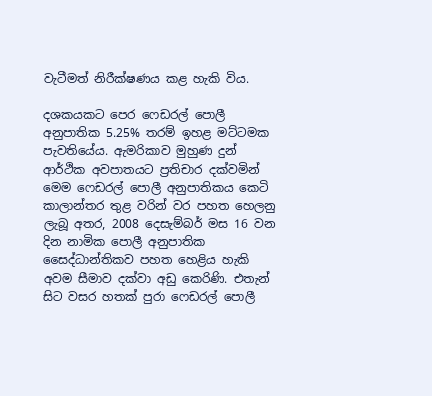වැටීමත් නිරීක්ෂණය කළ හැකි විය.

දශකයකට පෙර ෆෙඩරල් පොලී අනුපාතික 5.25% තරම් ඉහළ මට්ටමක පැවතියේය. ඇමරිකාව මුහුණ දුන් ආර්ථික අවපාතයට ප්‍රතිචාර දක්වමින් මෙම ෆෙඩරල් පොලී අනුපාතිකය කෙටි කාලාන්තර තුළ වරින් වර පහත හෙලනු ලැබූ අතර, 2008 දෙසැම්බර් මස 16 වන දින නාමික පොලී අනුපාතික සෛද්ධාන්තිකව පහත හෙළිය හැකි අවම සීමාව දක්වා අඩු කෙරිණි. එතැන් සිට වසර හතක් පුරා ෆෙඩරල් පොලී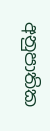අනුපාතික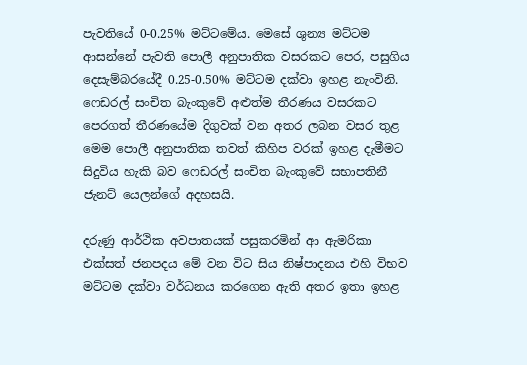පැවතියේ 0-0.25% මට්ටමේය. මෙසේ ශුන්‍ය මට්ටම ආසන්නේ පැවති පොලී අනුපාතික වසරකට පෙර, පසුගිය දෙසැම්බරයේදී 0.25-0.50% මට්ටම දක්වා ඉහළ නැංවිනි. ෆෙඩරල් සංචිත බැංකුවේ අළුත්ම තීරණය වසරකට පෙරගත් තීරණයේම දිගුවක් වන අතර ලබන වසර තුළ මෙම පොලී අනුපාතික තවත් කිහිප වරක් ඉහළ දැමීමට සිදුවිය හැකි බව ෆෙඩරල් සංචිත බැංකුවේ සභාපතිනී ජැනට් යෙලන්ගේ අදහසයි.

දරුණු ආර්ථික අවපාතයක් පසුකරමින් ආ ඇමරිකා එක්සත් ජනපදය මේ වන විට සිය නිෂ්පාදනය එහි විභව මට්ටම දක්වා වර්ධනය කරගෙන ඇති අතර ඉතා ඉහළ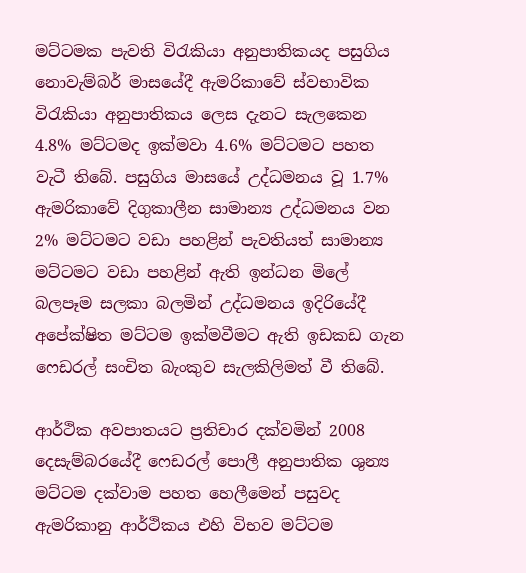මට්ටමක පැවති විරැකියා අනුපාතිකයද පසුගිය නොවැම්බර් මාසයේදී ඇමරිකාවේ ස්වභාවික විරැකියා අනුපාතිකය ලෙස දැනට සැලකෙන 4.8% මට්ටමද ඉක්මවා 4.6% මට්ටමට පහත වැටී තිබේ. පසුගිය මාසයේ උද්ධමනය වූ 1.7% ඇමරිකාවේ දිගුකාලීන සාමාන්‍ය උද්ධමනය වන 2% මට්ටමට වඩා පහළින් පැවතියත් සාමාන්‍ය මට්ටමට වඩා පහළින් ඇති ඉන්ධන මිලේ බලපෑම සලකා බලමින් උද්ධමනය ඉදිරියේදී අපේක්ෂිත මට්ටම ඉක්මවීමට ඇති ඉඩකඩ ගැන ෆෙඩරල් සංචිත බැංකුව සැලකිලිමත් වී තිබේ.

ආර්ථික අවපාතයට ප්‍රතිචාර දක්වමින් 2008 දෙසැම්බරයේදී ෆෙඩරල් පොලී අනුපාතික ශුන්‍ය මට්ටම දක්වාම පහත හෙලීමෙන් පසුවද ඇමරිකානු ආර්ථිකය එහි විභව මට්ටම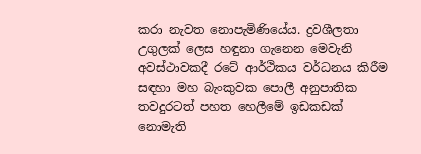කරා නැවත නොපැමිණියේය. ද්‍රවශීලතා උගුලක් ලෙස හඳුනා ගැනෙන මෙවැනි අවස්ථාවකදී රටේ ආර්ථිකය වර්ධනය කිරීම සඳහා මහ බැංකුවක පොලී අනුපාතික තවදුරටත් පහත හෙලීමේ ඉඩකඩක් නොමැති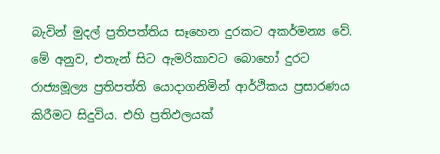බැවින් මුදල් ප්‍රතිපත්තිය සෑහෙන දුරකට අකර්මන්‍ය වේ. මේ අනුව, එතැන් සිට ඇමරිකාවට බොහෝ දුරට රාජ්‍යමූල්‍ය ප්‍රතිපත්ති යොදාගනිමින් ආර්ථිකය ප්‍රසාරණය කිරීමට සිදුවිය. එහි ප්‍රතිඵලයක්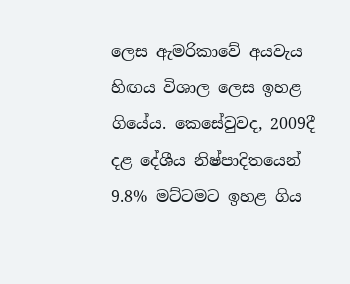ලෙස ඇමරිකාවේ අයවැය හිඟය විශාල ලෙස ඉහළ ගියේය. කෙසේවුවද, 2009දී දළ දේශීය නිෂ්පාදිතයෙන් 9.8% මට්ටමට ඉහළ ගිය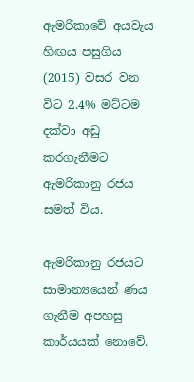ඇමරිකාවේ අයවැය හිඟය පසුගිය (2015) වසර වන විට 2.4% මට්ටම දක්වා අඩු කරගැනීමට ඇමරිකානු රජය සමත් විය.

ඇමරිකානු රජයට සාමාන්‍යයෙන් ණය ගැනීම අපහසු කාර්යයක් නොවේ.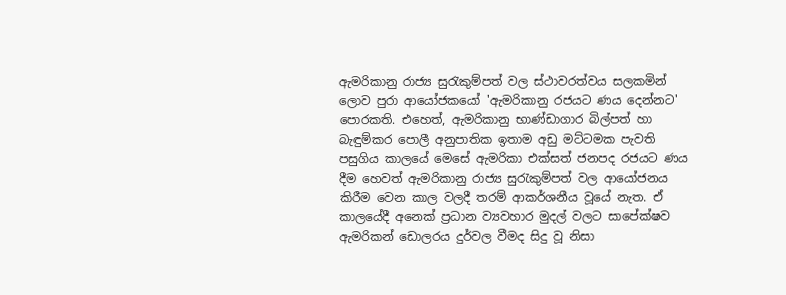ඇමරිකානු රාජ්‍ය සුරැකුම්පත් වල ස්ථාවරත්වය සලකමින් ලොව පුරා ආයෝජකයෝ 'ඇමරිකානු රජයට ණය දෙන්නට' පොරකති. එහෙත්, ඇමරිකානු භාණ්ඩාගාර බිල්පත් හා බැඳුම්කර පොලී අනුපාතික ඉතාම අඩු මට්ටමක පැවති පසුගිය කාලයේ මෙසේ ඇමරිකා එක්සත් ජනපද රජයට ණය දීම හෙවත් ඇමරිකානු රාජ්‍ය සුරැකුම්පත් වල ආයෝජනය කිරීම වෙන කාල වලදී තරම් ආකර්ශනීය වූයේ නැත. ඒ කාලයේදී අනෙක් ප්‍රධාන ව්‍යවහාර මුදල් වලට සාපේක්ෂව ඇමරිකන් ඩොලරය දුර්වල වීමද සිදු වූ නිසා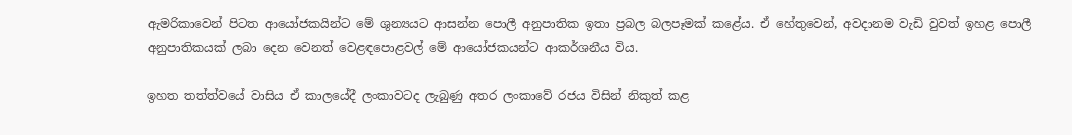ඇමරිකාවෙන් පිටත ආයෝජකයින්ට මේ ශුන්‍යයට ආසන්න පොලී අනුපාතික ඉතා ප්‍රබල බලපෑමක් කළේය. ඒ හේතුවෙන්, අවදානම වැඩි වුවත් ඉහළ පොලී අනුපාතිකයක් ලබා දෙන වෙනත් වෙළඳපොළවල් මේ ආයෝජකයන්ට ආකර්ශනීය විය.

ඉහත තත්ත්වයේ වාසිය ඒ කාලයේදී ලංකාවටද ලැබුණු අතර ලංකාවේ රජය විසින් නිකුත් කළ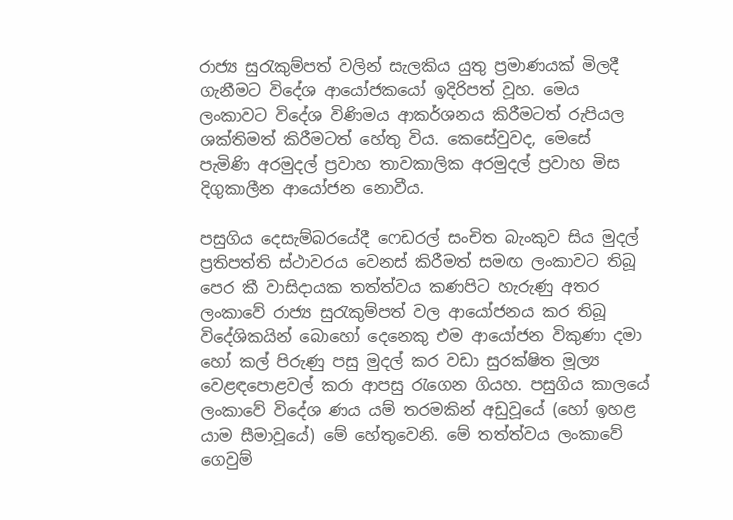රාජ්‍ය සුරැකුම්පත් වලින් සැලකිය යුතු ප්‍රමාණයක් මිලදී ගැනීමට විදේශ ආයෝජකයෝ ඉදිරිපත් වූහ. මෙය ලංකාවට විදේශ විණිමය ආකර්ශනය කිරීමටත් රුපියල ශක්තිමත් කිරීමටත් හේතු විය. කෙසේවුවද, මෙසේ පැමිණි අරමුදල් ප්‍රවාහ තාවකාලික අරමුදල් ප්‍රවාහ මිස දිගුකාලීන ආයෝජන නොවීය.

පසුගිය දෙසැම්බරයේදී ෆෙඩරල් සංචිත බැංකුව සිය මුදල් ප්‍රතිපත්ති ස්ථාවරය වෙනස් කිරීමත් සමඟ ලංකාවට තිබූ පෙර කී වාසිදායක තත්ත්වය කණපිට හැරුණු අතර ලංකාවේ රාජ්‍ය සුරැකුම්පත් වල ආයෝජනය කර තිබූ විදේශිකයින් බොහෝ දෙනෙකු එම ආයෝජන විකුණා දමා හෝ කල් පිරුණු පසු මුදල් කර වඩා සුරක්ෂිත මූල්‍ය වෙළඳපොළවල් කරා ආපසු රැගෙන ගියහ. පසුගිය කාලයේ ලංකාවේ විදේශ ණය යම් තරමකින් අඩුවූයේ (හෝ ඉහළ යාම සීමාවූයේ) මේ හේතුවෙනි. මේ තත්ත්වය ලංකාවේ ගෙවුම්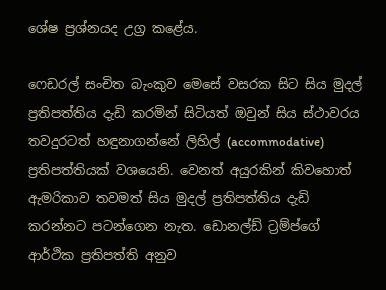ශේෂ ප්‍රශ්නයද උග්‍ර කළේය.

ෆෙඩරල් සංචිත බැංකුව මෙසේ වසරක සිට සිය මුදල් ප්‍රතිපත්තිය දැඩි කරමින් සිටියත් ඔවුන් සිය ස්ථාවරය තවදුරටත් හඳුනාගන්නේ ලිහිල් (accommodative) ප්‍රතිපත්තියක් වශයෙනි. වෙනත් අයුරකින් කිවහොත් ඇමරිකාව තවමත් සිය මුදල් ප්‍රතිපත්තිය දැඩි කරන්නට පටන්ගෙන නැත. ඩොනල්ඩ් ට්‍රම්ප්ගේ ආර්ථික ප්‍රතිපත්ති අනුව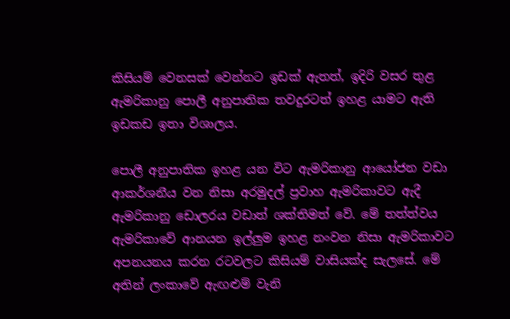කිසියම් වෙනසක් වෙන්නට ඉඩක් ඇතත්, ඉදිරි වසර තුළ ඇමරිකානු පොලී අනුපාතික තවදුරටත් ඉහළ යාමට ඇති ඉඩකඩ ඉතා විශාලය.

පොලී අනුපාතික ඉහළ යන විට ඇමරිකානු ආයෝජන වඩා ආකර්ශනීය වන නිසා අරමුදල් ප්‍රවාහ ඇමරිකාවට ඇදී ඇමරිකානු ඩොලරය වඩාත් ශක්තිමත් වේ. මේ තත්ත්වය ඇමරිකාවේ ආනයන ඉල්ලුම ඉහළ නංවන නිසා ඇමරිකාවට අපනයනය කරන රටවලට කිසියම් වාසියක්ද සැලසේ. මේ අතින් ලංකාවේ ඇඟළුම් වැනි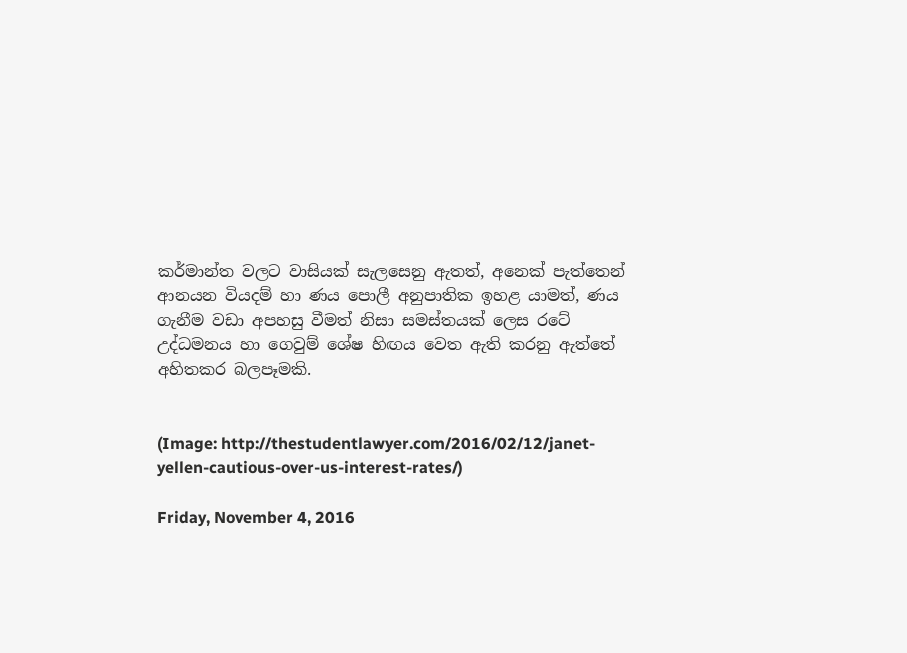කර්මාන්ත වලට වාසියක් සැලසෙනු ඇතත්, අනෙක් පැත්තෙන් ආනයන වියදම් හා ණය පොලී අනුපාතික ඉහළ යාමත්, ණය ගැනීම වඩා අපහසු වීමත් නිසා සමස්තයක් ලෙස රටේ උද්ධමනය හා ගෙවුම් ශේෂ හිඟය වෙත ඇති කරනු ඇත්තේ අහිතකර බලපෑමකි.


(Image: http://thestudentlawyer.com/2016/02/12/janet-yellen-cautious-over-us-interest-rates/)

Friday, November 4, 2016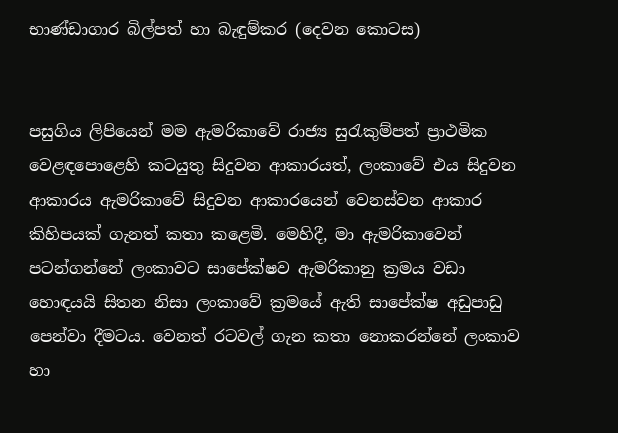භාණ්ඩාගාර බිල්පත් හා බැඳුම්කර (දෙවන කොටස)


පසුගිය ලිපියෙන් මම ඇමරිකාවේ රාජ්‍ය සුරැකුම්පත් ප්‍රාථමික වෙළඳපොළෙහි කටයුතු සිදුවන ආකාරයත්, ලංකාවේ එය සිදුවන ආකාරය ඇමරිකාවේ සිදුවන ආකාරයෙන් වෙනස්වන ආකාර කිහිපයක් ගැනත් කතා කළෙමි. මෙහිදී, මා ඇමරිකාවෙන් පටන්ගන්නේ ලංකාවට සාපේක්ෂව ඇමරිකානු ක්‍රමය වඩා හොඳයයි සිතන නිසා ලංකාවේ ක්‍රමයේ ඇති සාපේක්ෂ අඩුපාඩු පෙන්වා දීමටය. වෙනත් රටවල් ගැන කතා නොකරන්නේ ලංකාව හා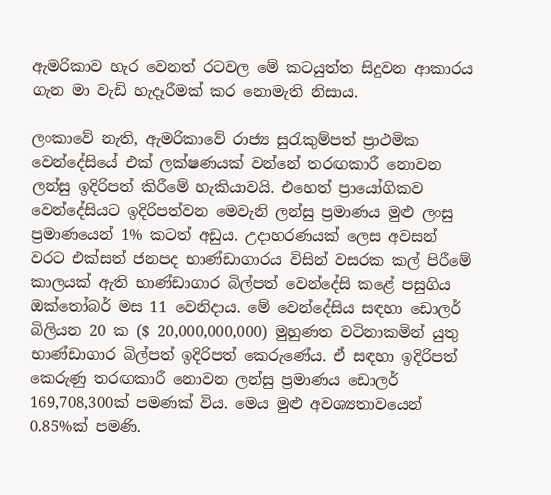ඇමරිකාව හැර වෙනත් රටවල මේ කටයුත්ත සිදුවන ආකාරය ගැන මා වැඩි හැදෑරීමක් කර නොමැති නිසාය.

ලංකාවේ නැති, ඇමරිකාවේ රාජ්‍ය සුරැකුම්පත් ප්‍රාථමික වෙන්දේසියේ එක් ලක්ෂණයක් වන්නේ තරඟකාරී නොවන ලන්සු ඉදිරිපත් කිරීමේ හැකියාවයි. එහෙත් ප්‍රායෝගිකව වෙන්දේසියට ඉදිරිපත්වන මෙවැනි ලන්සු ප්‍රමාණය මුළු ලංසු ප්‍රමාණයෙන් 1% කටත් අඩුය. උදාහරණයක් ලෙස අවසන් වරට එක්සත් ජනපද භාණ්ඩාගාරය විසින් වසරක කල් පිරීමේ කාලයක් ඇති භාණ්ඩාගාර බිල්පත් වෙන්දේසි කළේ පසුගිය ඔක්තෝබර් මස 11 වෙනිදාය. මේ වෙන්දේසිය සඳහා ඩොලර් බිලියන 20 ක ($ 20,000,000,000) මුහුණත වටිනාකමින් යුතු භාණ්ඩාගාර බිල්පත් ඉදිරිපත් කෙරුණේය. ඒ සඳහා ඉදිරිපත් කෙරුණු තරඟකාරී නොවන ලන්සු ප්‍රමාණය ඩොලර් 169,708,300ක් පමණක් විය. මෙය මුළු අවශ්‍යතාවයෙන් 0.85%ක් පමණි.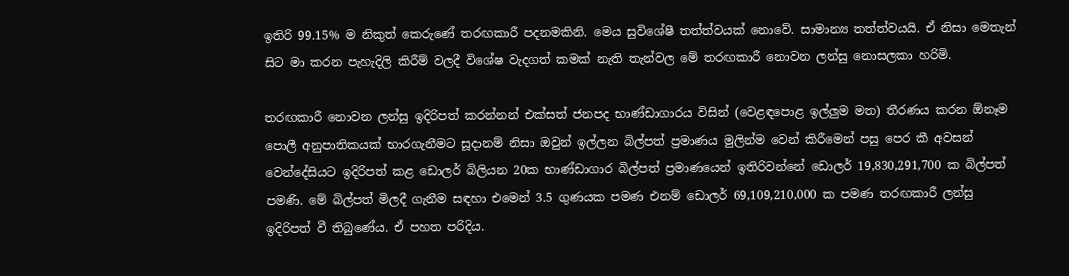ඉතිරි 99.15% ම නිකුත් කෙරුණේ තරඟකාරී පදනමකිනි. මෙය සුවිශේෂී තත්ත්වයක් නොවේ. සාමාන්‍ය තත්ත්වයයි. ඒ නිසා මෙතැන් සිට මා කරන පැහැදිලි කිරීම් වලදී විශේෂ වැදගත් කමක් නැති තැන්වල මේ තරඟකාරී නොවන ලන්සු නොසලකා හරිමි.

තරඟකාරී නොවන ලන්සු ඉදිරිපත් කරන්නන් එක්සත් ජනපද භාණ්ඩාගාරය විසින් (වෙළඳපොළ ඉල්ලුම මත) තීරණය කරන ඕනෑම පොලී අනුපාතිකයක් භාරගැනීමට සූදානම් නිසා ඔවුන් ඉල්ලන බිල්පත් ප්‍රමාණය මුලින්ම වෙන් කිරීමෙන් පසු පෙර කී අවසන් වෙන්දේසියට ඉදිරිපත් කළ ඩොලර් බිලියන 20ක භාණ්ඩාගාර බිල්පත් ප්‍රමාණයෙන් ඉතිරිවන්නේ ඩොලර් 19,830,291,700 ක බිල්පත් පමණි. මේ බිල්පත් මිලදී ගැනීම සඳහා එමෙන් 3.5 ගුණයක පමණ එනම් ඩොලර් 69,109,210,000 ක පමණ තරඟකාරී ලන්සු ඉදිරිපත් වී තිබුණේය. ඒ පහත පරිදිය.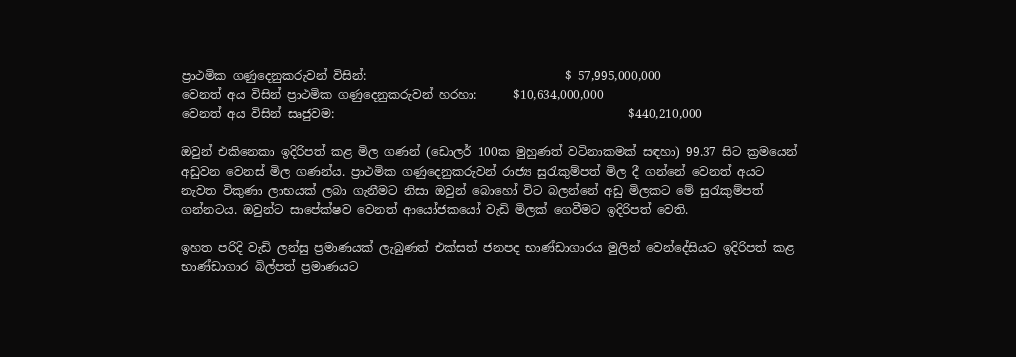ප්‍රාථමික ගණුදෙනුකරුවන් විසින්:                                 $ 57,995,000,000
වෙනත් අය විසින් ප්‍රාථමික ගණුදෙනුකරුවන් හරහා:      $10,634,000,000
වෙනත් අය විසින් සෘජුවම:                                                 $440,210,000

ඔවුන් එකිනෙකා ඉදිරිපත් කළ මිල ගණන් (ඩොලර් 100ක මුහුණත් වටිනාකමක් සඳහා) 99.37 සිට ක්‍රමයෙන් අඩුවන වෙනස් මිල ගණන්ය. ප්‍රාථමික ගණුදෙනුකරුවන් රාජ්‍ය සුරැකුම්පත් මිල දී ගන්නේ වෙනත් අයට නැවත විකුණා ලාභයක් ලබා ගැනීමට නිසා ඔවුන් බොහෝ විට බලන්නේ අඩු මිලකට මේ සුරැකුම්පත් ගන්නටය. ඔවුන්ට සාපේක්ෂව වෙනත් ආයෝජකයෝ වැඩි මිලක් ගෙවීමට ඉදිරිපත් වෙති.

ඉහත පරිදි වැඩි ලන්සු ප්‍රමාණයක් ලැබුණත් එක්සත් ජනපද භාණ්ඩාගාරය මුලින් වෙන්දේසියට ඉදිරිපත් කළ භාණ්ඩාගාර බිල්පත් ප්‍රමාණයට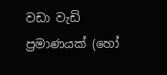වඩා වැඩි ප්‍රමාණයක් (හෝ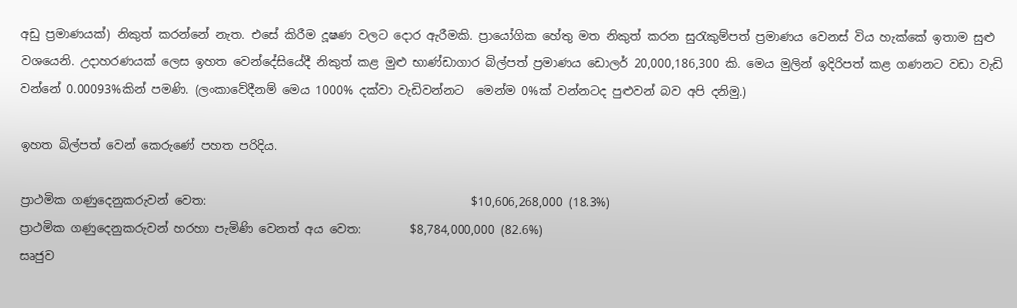අඩු ප්‍රමාණයක්) නිකුත් කරන්නේ නැත. එසේ කිරීම දූෂණ වලට දොර ඇරීමකි. ප්‍රායෝගික හේතු මත නිකුත් කරන සුරැකුම්පත් ප්‍රමාණය වෙනස් විය හැක්කේ ඉතාම සුළු වශයෙනි. උදාහරණයක් ලෙස ඉහත වෙන්දේසියේදී නිකුත් කළ මුළු භාණ්ඩාගාර බිල්පත් ප්‍රමාණය ඩොලර් 20,000,186,300 කි. මෙය මුලින් ඉදිරිපත් කළ ගණනට වඩා වැඩි වන්නේ 0.00093%කින් පමණි. (ලංකාවේදීනම් මෙය 1000% දක්වා වැඩිවන්නට  මෙන්ම 0%ක් වන්නටද පුළුවන් බව අපි දනිමු.)

ඉහත බිල්පත් වෙන් කෙරුණේ පහත පරිදිය.

ප්‍රාථමික ගණුදෙනුකරුවන් වෙත:                                            $10,606,268,000 (18.3%)
ප්‍රාථමික ගණුදෙනුකරුවන් හරහා පැමිණි වෙනත් අය වෙත:        $8,784,000,000 (82.6%)
සෘජුව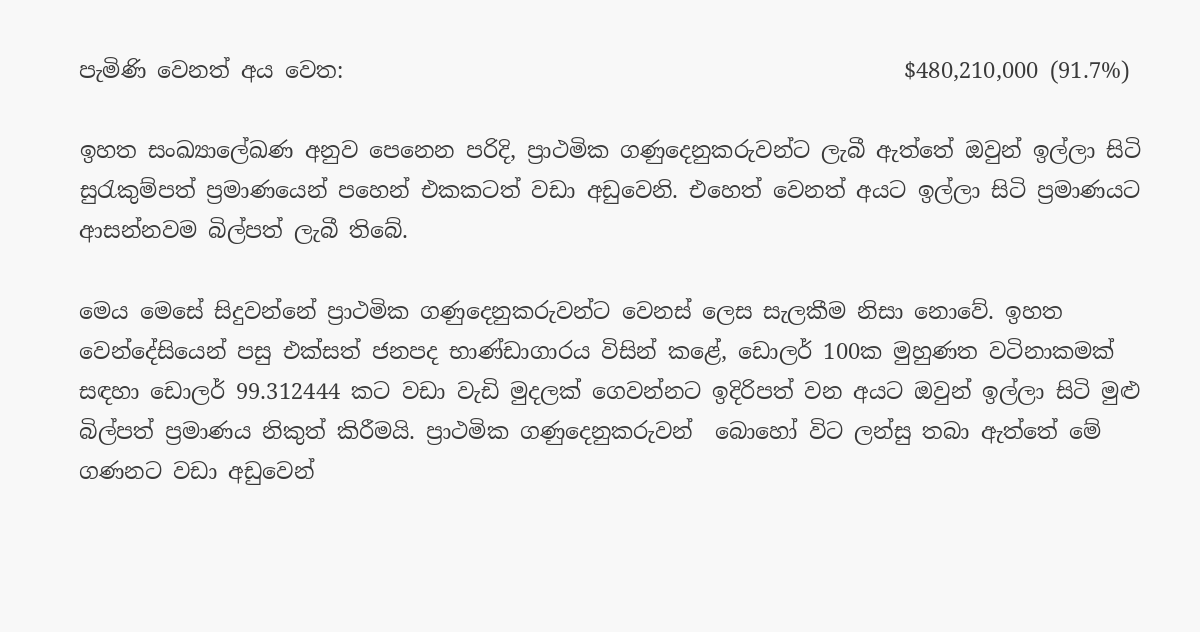පැමිණි වෙනත් අය වෙත:                                                   $480,210,000 (91.7%)

ඉහත සංඛ්‍යාලේඛණ අනුව පෙනෙන පරිදි, ප්‍රාථමික ගණුදෙනුකරුවන්ට ලැබී ඇත්තේ ඔවුන් ඉල්ලා සිටි සුරැකුම්පත් ප්‍රමාණයෙන් පහෙන් එකකටත් වඩා අඩුවෙනි. එහෙත් වෙනත් අයට ඉල්ලා සිටි ප්‍රමාණයට ආසන්නවම බිල්පත් ලැබී තිබේ.

මෙය මෙසේ සිදුවන්නේ ප්‍රාථමික ගණුදෙනුකරුවන්ට වෙනස් ලෙස සැලකීම නිසා නොවේ. ඉහත වෙන්දේසියෙන් පසු එක්සත් ජනපද භාණ්ඩාගාරය විසින් කළේ, ඩොලර් 100ක මුහුණත වටිනාකමක් සඳහා ඩොලර් 99.312444 කට වඩා වැඩි මුදලක් ගෙවන්නට ඉදිරිපත් වන අයට ඔවුන් ඉල්ලා සිටි මුළු බිල්පත් ප්‍රමාණය නිකුත් කිරීමයි. ප්‍රාථමික ගණුදෙනුකරුවන්  බොහෝ විට ලන්සු තබා ඇත්තේ මේ ගණනට වඩා අඩුවෙන්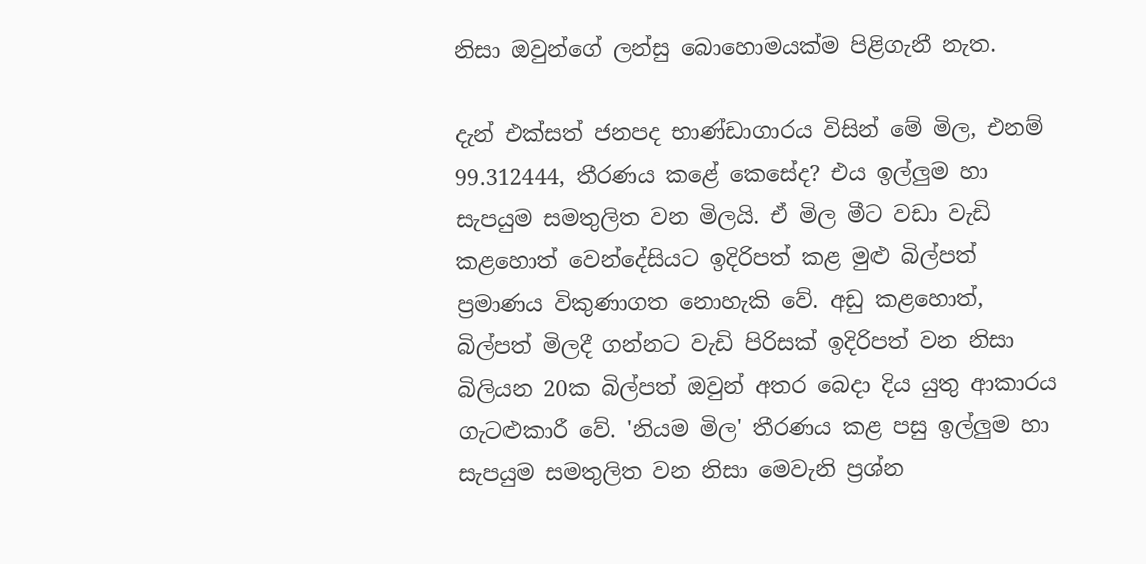නිසා ඔවුන්ගේ ලන්සු බොහොමයක්ම පිළිගැනී නැත.

දැන් එක්සත් ජනපද භාණ්ඩාගාරය විසින් මේ මිල, එනම් 99.312444, තීරණය කළේ කෙසේද? එය ඉල්ලුම හා සැපයුම සමතුලිත වන මිලයි. ඒ මිල මීට වඩා වැඩි කළහොත් වෙන්දේසියට ඉදිරිපත් කළ මුළු බිල්පත් ප්‍රමාණය විකුණාගත නොහැකි වේ. අඩු කළහොත්, බිල්පත් මිලදී ගන්නට වැඩි පිරිසක් ඉදිරිපත් වන නිසා බිලියන 20ක බිල්පත් ඔවුන් අතර බෙදා දිය යුතු ආකාරය ගැටළුකාරී වේ. 'නියම මිල' තීරණය කළ පසු ඉල්ලුම හා සැපයුම සමතුලිත වන නිසා මෙවැනි ප්‍රශ්න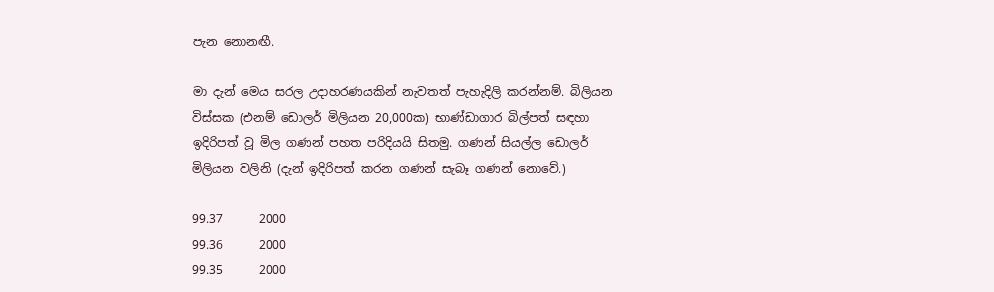පැන නොනඟී.

මා දැන් මෙය සරල උදාහරණයකින් නැවතත් පැහැදිලි කරන්නම්. බිලියන විස්සක (එනම් ඩොලර් මිලියන 20,000ක) භාණ්ඩාගාර බිල්පත් සඳහා ඉදිරිපත් වූ මිල ගණන් පහත පරිදියයි සිතමු. ගණන් සියල්ල ඩොලර් මිලියන වලිනි (දැන් ඉදිරිපත් කරන ගණන් සැබෑ ගණන් නොවේ.)

99.37      2000
99.36      2000
99.35      2000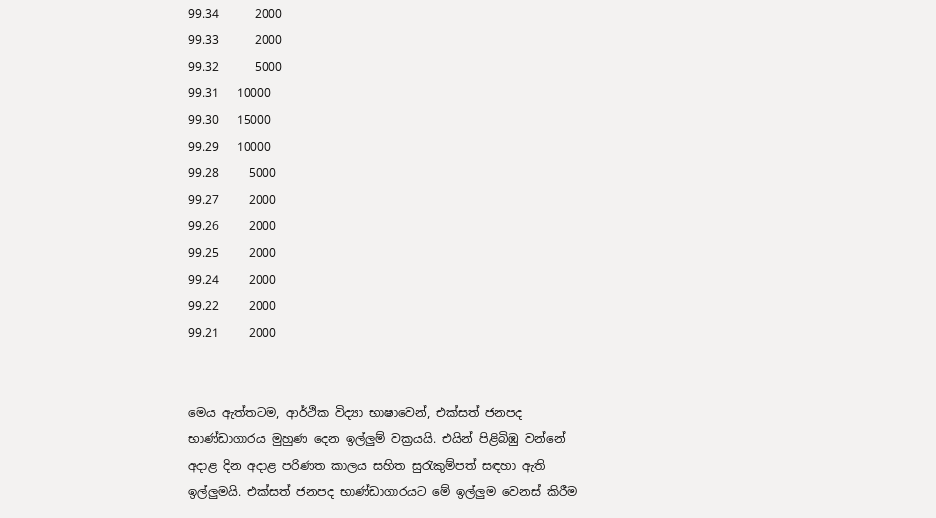99.34      2000
99.33      2000
99.32      5000
99.31   10000
99.30   15000
99.29   10000
99.28     5000
99.27     2000
99.26     2000
99.25     2000
99.24     2000
99.22     2000
99.21     2000


මෙය ඇත්තටම, ආර්ථික විද්‍යා භාෂාවෙන්, එක්සත් ජනපද භාණ්ඩාගාරය මුහුණ දෙන ඉල්ලුම් වක්‍රයයි. එයින් පිළිබිඹු වන්නේ අදාළ දින අදාළ පරිණත කාලය සහිත සුරැකුම්පත් සඳහා ඇති ඉල්ලුමයි. එක්සත් ජනපද භාණ්ඩාගාරයට මේ ඉල්ලුම වෙනස් කිරීම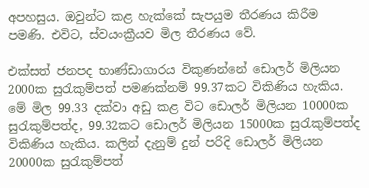අපහසුය. ඔවුන්ට කළ හැක්කේ සැපයුම තීරණය කිරීම පමණි. එවිට, ස්වයංක්‍රීයව මිල තීරණය වේ.

එක්සත් ජනපද භාණ්ඩාගාරය විකුණන්නේ ඩොලර් මිලියන 2000ක සුරැකුම්පත් පමණක්නම් 99.37කට විකිණිය හැකිය. මේ මිල 99.33 දක්වා අඩු කළ විට ඩොලර් මිලියන 10000ක සුරැකුම්පත්ද, 99.32කට ඩොලර් මිලියන 15000ක සුරැකුම්පත්ද විකිණිය හැකිය. කලින් දැනුම් දුන් පරිදි ඩොලර් මිලියන 20000ක සුරැකුම්පත්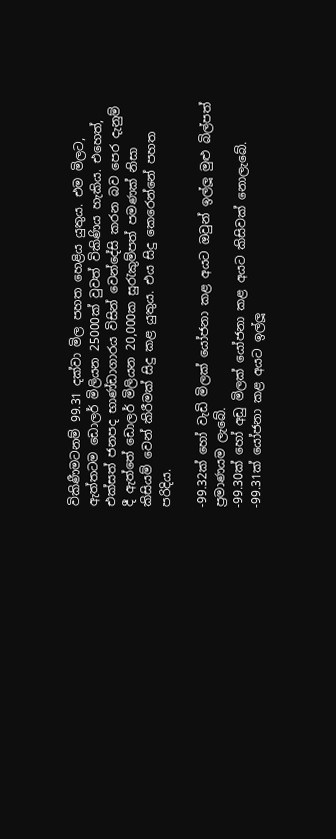විකිණීමටනම් 99.31 දක්වා මිල පහත හෙළිය යුතුය. එම මිලට, ඇත්තටම ඩොලර් මිලියන 25000ක් වුවත් විකිණිය හැකිය. එහෙත්, එක්සත් ජනපද භාණ්ඩාගාරය විසින් වෙන්දේසි කරන බව පෙර දැනුම් දී ඇත්තේ ඩොලර් මිලියන 20,000ක සුරැකුම්පත් පමණක් නිසා කිසියම් වෙන් කිරීමක් සිදු කළ යුතුය. එය සිදු කෙරෙන්නේ පහත පරිදිය.

-99.32ක් හෝ වැඩි මිලක් යෝජනා කළ අයට ඔවුන් ඉල්ලූ මුළු බිල්පත් ප්‍රමාණයම ලැබේ.
-99.30ක් හෝ අඩු මිලක් යෝජනා කළ අයට කිසිවක් නොලැබේ.
-99.31ක් යෝජනා කළ අයට ඉල්ලූ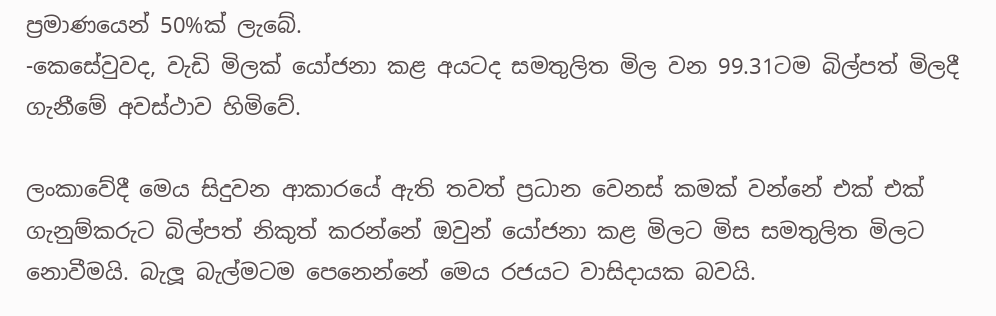ප්‍රමාණයෙන් 50%ක් ලැබේ.
-කෙසේවුවද, වැඩි මිලක් යෝජනා කළ අයටද සමතුලිත මිල වන 99.31ටම බිල්පත් මිලදී ගැනීමේ අවස්ථාව හිමිවේ.

ලංකාවේදී මෙය සිදුවන ආකාරයේ ඇති තවත් ප්‍රධාන වෙනස් කමක් වන්නේ එක් එක් ගැනුම්කරුට බිල්පත් නිකුත් කරන්නේ ඔවුන් යෝජනා කළ මිලට මිස සමතුලිත මිලට නොවීමයි. බැලූ බැල්මටම පෙනෙන්නේ මෙය රජයට වාසිදායක බවයි.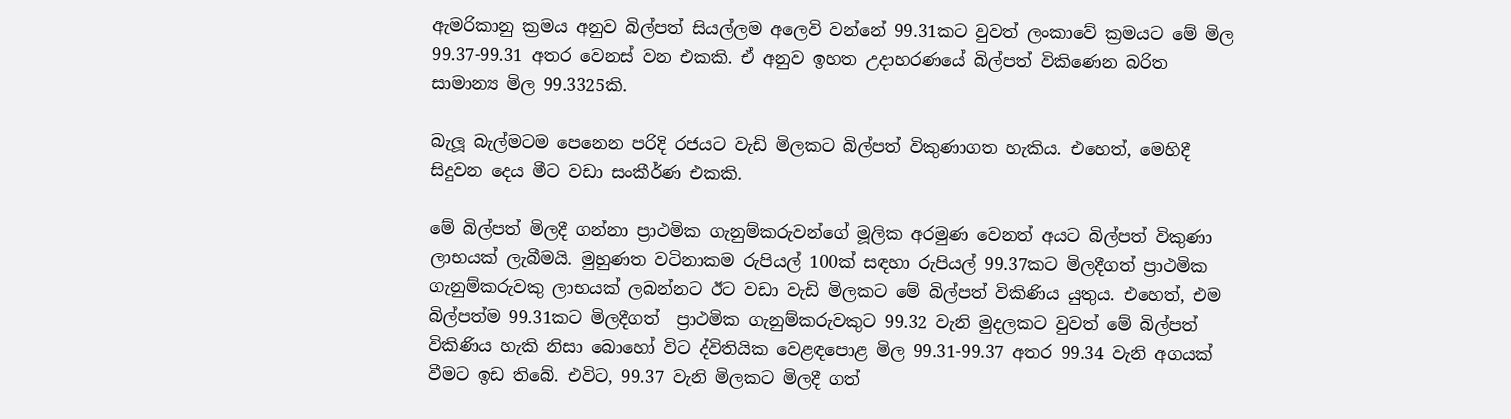ඇමරිකානු ක්‍රමය අනුව බිල්පත් සියල්ලම අලෙවි වන්නේ 99.31කට වුවත් ලංකාවේ ක්‍රමයට මේ මිල 99.37-99.31 අතර වෙනස් වන එකකි. ඒ අනුව ඉහත උදාහරණයේ බිල්පත් විකිණෙන බරිත සාමාන්‍ය මිල 99.3325කි.

බැලූ බැල්මටම පෙනෙන පරිදි රජයට වැඩි මිලකට බිල්පත් විකුණාගත හැකිය. එහෙත්, මෙහිදී සිදුවන දෙය මීට වඩා සංකීර්ණ එකකි.

මේ බිල්පත් මිලදී ගන්නා ප්‍රාථමික ගැනුම්කරුවන්ගේ මූලික අරමුණ වෙනත් අයට බිල්පත් විකුණා ලාභයක් ලැබීමයි. මුහුණත වටිනාකම රුපියල් 100ක් සඳහා රුපියල් 99.37කට මිලදීගත් ප්‍රාථමික ගැනුම්කරුවකු ලාභයක් ලබන්නට ඊට වඩා වැඩි මිලකට මේ බිල්පත් විකිණිය යුතුය. එහෙත්, එම බිල්පත්ම 99.31කට මිලදීගත්  ප්‍රාථමික ගැනුම්කරුවකුට 99.32 වැනි මුදලකට වුවත් මේ බිල්පත් විකිණිය හැකි නිසා බොහෝ විට ද්විතියික වෙළඳපොළ මිල 99.31-99.37 අතර 99.34 වැනි අගයක් වීමට ඉඩ තිබේ. එවිට, 99.37 වැනි මිලකට මිලදී ගත්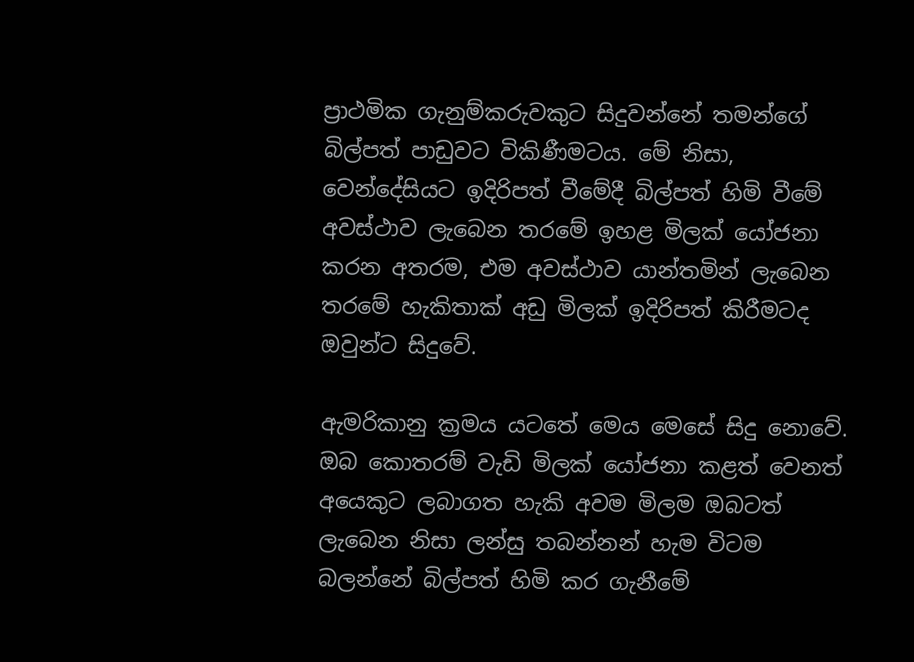ප්‍රාථමික ගැනුම්කරුවකුට සිදුවන්නේ තමන්ගේ බිල්පත් පාඩුවට විකිණීමටය. මේ නිසා, වෙන්දේසියට ඉදිරිපත් වීමේදී බිල්පත් හිමි වීමේ අවස්ථාව ලැබෙන තරමේ ඉහළ මිලක් යෝජනා කරන අතරම, එම අවස්ථාව යාන්තමින් ලැබෙන තරමේ හැකිතාක් අඩු මිලක් ඉදිරිපත් කිරීමටද ඔවුන්ට සිදුවේ.

ඇමරිකානු ක්‍රමය යටතේ මෙය මෙසේ සිදු නොවේ. ඔබ කොතරම් වැඩි මිලක් යෝජනා කළත් වෙනත් අයෙකුට ලබාගත හැකි අවම මිලම ඔබටත් ලැබෙන නිසා ලන්සු තබන්නන් හැම විටම බලන්නේ බිල්පත් හිමි කර ගැනීමේ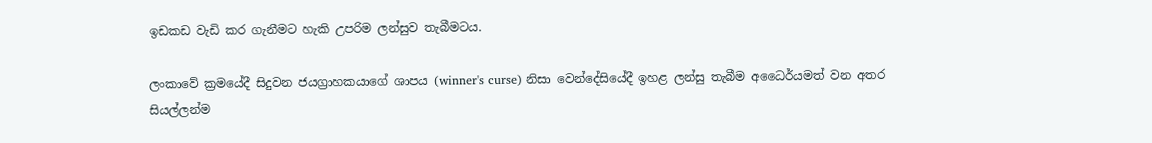ඉඩකඩ වැඩි කර ගැනීමට හැකි උපරිම ලන්සුව තැබීමටය.

ලංකාවේ ක්‍රමයේදී සිදුවන ජයග්‍රාහකයාගේ ශාපය (winner's curse) නිසා වෙන්දේසියේදී ඉහළ ලන්සු තැබීම අධෛර්යමත් වන අතර සියල්ලන්ම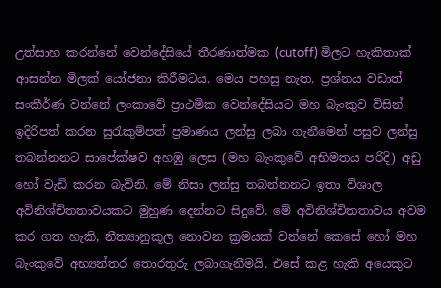උත්සාහ කරන්නේ වෙන්දේසියේ තීරණාත්මක (cutoff) මිලට හැකිතාක් ආසන්න මිලක් යෝජනා කිරීමටය. මෙය පහසු නැත. ප්‍රශ්නය වඩාත් සංකීර්ණ වන්නේ ලංකාවේ ප්‍රාථමික වෙන්දේසියට මහ බැංකුව විසින් ඉදිරිපත් කරන සුරැකුම්පත් ප්‍රමාණය ලන්සු ලබා ගැනීමෙන් පසුව ලන්සු තබන්නනට සාපේක්ෂව අහඹු ලෙස (මහ බැංකුවේ අභිමතය පරිදි) අඩු හෝ වැඩි කරන බැවිනි. මේ නිසා ලන්සු තබන්නනට ඉතා විශාල අවිනිශ්චිතතාවයකට මුහුණ දෙන්නට සිදුවේ. මේ අවිනිශ්චිතතාවය අවම කර ගත හැකි, නීත්‍යානුකූල නොවන ක්‍රමයක් වන්නේ කෙසේ හෝ මහ බැංකුවේ අභ්‍යන්තර තොරතුරු ලබාගැනීමයි. එසේ කළ හැකි අයෙකුට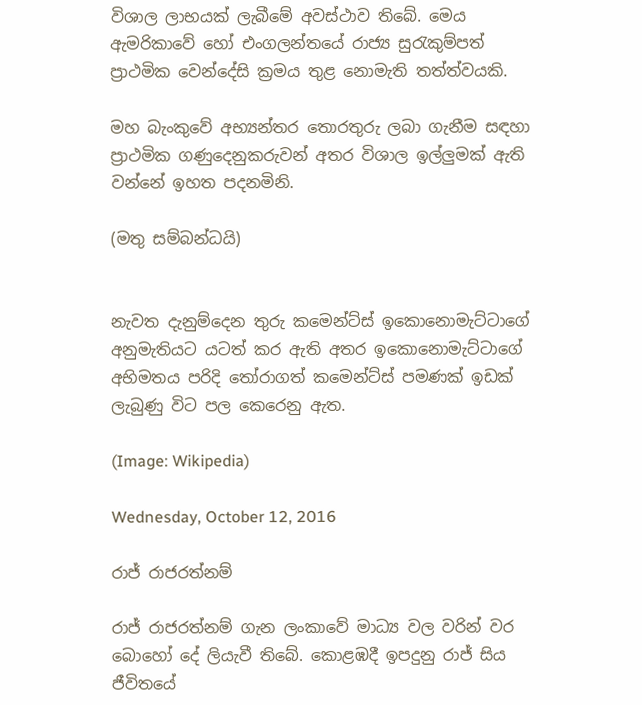විශාල ලාභයක් ලැබීමේ අවස්ථාව තිබේ. මෙය ඇමරිකාවේ හෝ එංගලන්තයේ රාජ්‍ය සුරැකුම්පත් ප්‍රාථමික වෙන්දේසි ක්‍රමය තුළ නොමැති තත්ත්වයකි.

මහ බැංකුවේ අභ්‍යන්තර තොරතුරු ලබා ගැනීම සඳහා ප්‍රාථමික ගණුදෙනුකරුවන් අතර විශාල ඉල්ලුමක් ඇති වන්නේ ඉහත පදනමිනි.

(මතු සම්බන්ධයි)


නැවත දැනුම්දෙන තුරු කමෙන්ට්ස් ඉකොනොමැට්ටාගේ අනුමැතියට යටත් කර ඇති අතර ඉකොනොමැට්ටාගේ අභිමතය පරිදි තෝරාගත් කමෙන්ට්ස් පමණක් ඉඩක් ලැබුණු විට පල කෙරෙනු ඇත.

(Image: Wikipedia)

Wednesday, October 12, 2016

රාජ් රාජරත්නම්

රාජ් රාජරත්නම් ගැන ලංකාවේ මාධ්‍ය වල වරින් වර බොහෝ දේ ලියැවී තිබේ. කොළඹදී ඉපදුනු රාජ් සිය ජීවිතයේ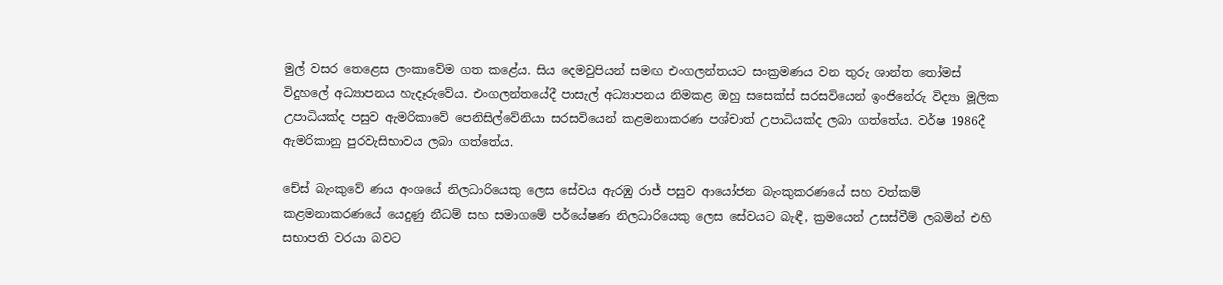මුල් වසර තෙළෙස ලංකාවේම ගත කළේය. සිය දෙමවුපියන් සමඟ එංගලන්තයට සංක්‍රමණය වන තුරු ශාන්ත තෝමස් විදුහලේ අධ්‍යාපනය හැදෑරුවේය. එංගලන්තයේදී පාසැල් අධ්‍යාපනය නිමකළ ඔහු සසෙක්ස් සරසවියෙන් ඉංජිනේරු විද්‍යා මූලික උපාධියක්ද පසුව ඇමරිකාවේ පෙනිසිල්වේනියා සරසවියෙන් කළමනාකරණ පශ්චාත් උපාධියක්ද ලබා ගත්තේය. වර්ෂ 1986දී ඇමරිකානු පුරවැසිභාවය ලබා ගත්තේය.

චේස් බැංකුවේ ණය අංශයේ නිලධාරියෙකු ලෙස සේවය ඇරඹු රාජ් පසුව ආයෝජන බැංකුකරණයේ සහ වත්කම් කළමනාකරණයේ යෙදුණු නීධම් සහ සමාගමේ පර්යේෂණ නිලධාරියෙකු ලෙස සේවයට බැඳී, ක්‍රමයෙන් උසස්වීම් ලබමින් එහි සභාපති වරයා බවට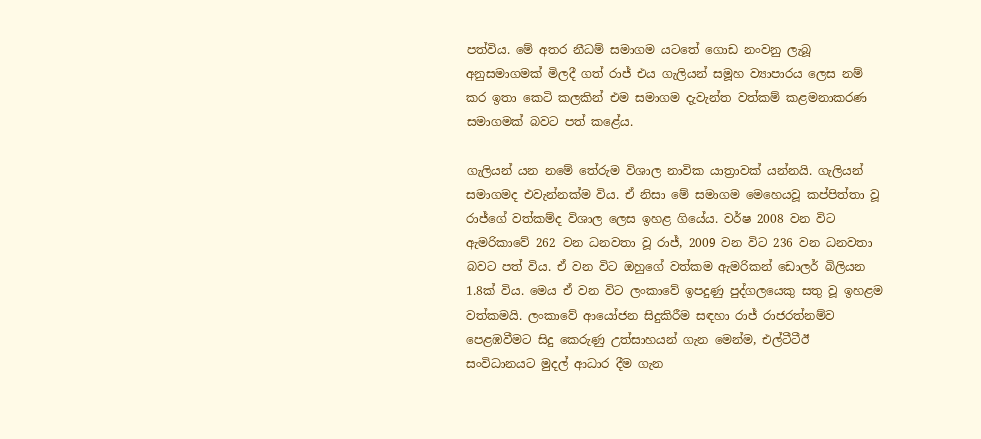පත්විය. මේ අතර නීධම් සමාගම යටතේ ගොඩ නංවනු ලැබූ අනුසමාගමක් මිලදී ගත් රාජ් එය ගැලියන් සමූහ ව්‍යාපාරය ලෙස නම් කර ඉතා කෙටි කලකින් එම සමාගම දැවැන්ත වත්කම් කළමනාකරණ සමාගමක් බවට පත් කළේය.

ගැලියන් යන නමේ තේරුම විශාල නාවික යාත්‍රාවක් යන්නයි. ගැලියන් සමාගමද එවැන්නක්ම විය. ඒ නිසා මේ සමාගම මෙහෙයවූ කප්පිත්තා වූ රාජ්ගේ වත්කම්ද විශාල ලෙස ඉහළ ගියේය. වර්ෂ 2008 වන විට ඇමරිකාවේ 262 වන ධනවතා වූ රාජ්, 2009 වන විට 236 වන ධනවතා බවට පත් විය. ඒ වන විට ඔහුගේ වත්කම ඇමරිකන් ඩොලර් බිලියන 1.8ක් විය. මෙය ඒ වන විට ලංකාවේ ඉපදුණු පුද්ගලයෙකු සතු වූ ඉහළම වත්කමයි. ලංකාවේ ආයෝජන සිදුකිරීම සඳහා රාජ් රාජරත්නම්ව පෙළඹවීමට සිදු කෙරුණු උත්සාහයන් ගැන මෙන්ම, එල්ටීටීඊ සංවිධානයට මුදල් ආධාර දීම ගැන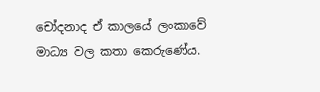චෝදනාද ඒ කාලයේ ලංකාවේ මාධ්‍ය වල කතා කෙරුණේය.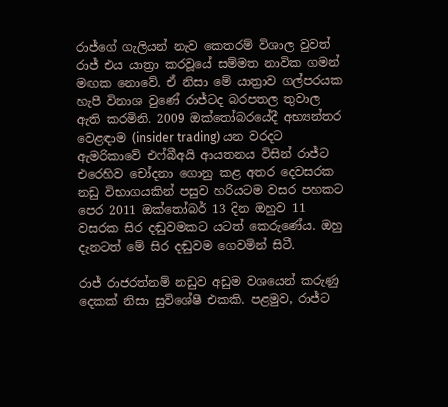රාජ්ගේ ගැලියන් නැව කෙතරම් විශාල වුවත් රාජ් එය යාත්‍රා කරවූයේ සම්මත නාවික ගමන් මඟක නොවේ. ඒ නිසා මේ යාත්‍රාව ගල්පරයක හැපී විනාශ වුණේ රාජ්ටද බරපතල තුවාල ඇති කරමිනි. 2009 ඔක්තෝබරයේදී අභ්‍යන්තර වෙළඳාම (insider trading) යන වරදට ඇමරිකාවේ එෆ්බීඅයි ආයතනය විසින් රාජ්ට එරෙහිව චෝදනා ගොනු කළ අතර දෙවසරක නඩු විභාගයකින් පසුව හරියටම වසර පහකට පෙර 2011 ඔක්තෝබර් 13 දින ඔහුව 11 වසරක සිර දඬුවමකට යටත් කෙරුණේය. ඔහු දැනටත් මේ සිර දඬුවම ගෙවමින් සිටී.

රාජ් රාජරත්නම් නඩුව අඩුම වශයෙන් කරුණු දෙකක් නිසා සුවිශේෂී එකකි. පළමුව, රාජ්ට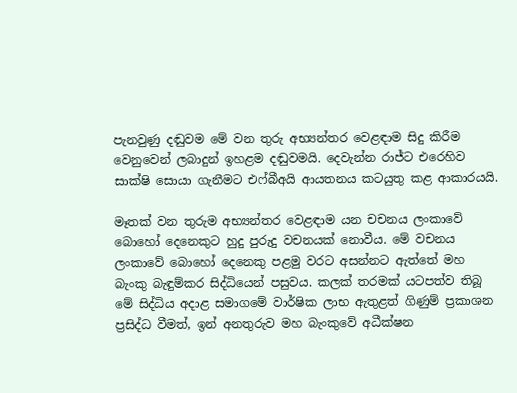පැනවුණු දඬුවම මේ වන තුරු අභ්‍යන්තර වෙළඳාම සිදු කිරීම වෙනුවෙන් ලබාදුන් ඉහළම දඬුවමයි. දෙවැන්න රාජ්ට එරෙහිව සාක්ෂි සොයා ගැනීමට එෆ්බීඅයි ආයතනය කටයුතු කළ ආකාරයයි.

මෑතක් වන තුරුම අභ්‍යන්තර වෙළඳාම යන චචනය ලංකාවේ බොහෝ දෙනෙකුට හුදු පුරුදු වචනයක් නොවීය. මේ වචනය ලංකාවේ බොහෝ දෙනෙකු පළමු වරට අසන්නට ඇත්තේ මහ බැංකු බැඳුම්කර සිද්ධියෙන් පසුවය. කලක් තරමක් යටපත්ව තිබූ මේ සිද්ධිය අදාළ සමාගමේ වාර්ෂික ලාභ ඇතුළත් ගිණුම් ප්‍රකාශන ප්‍රසිද්ධ වීමත්, ඉන් අනතුරුව මහ බැංකුවේ අධීක්ෂන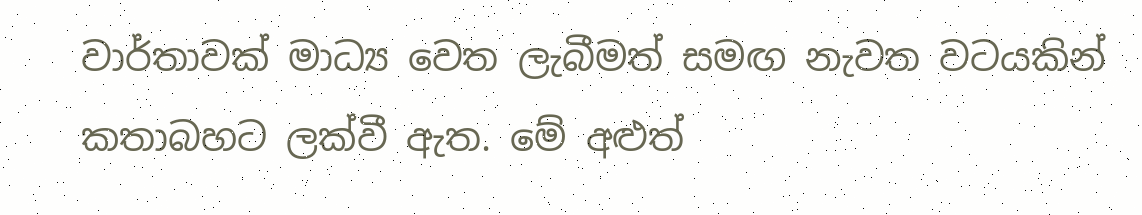වාර්තාවක් මාධ්‍ය වෙත ලැබීමත් සමඟ නැවත වටයකින් කතාබහට ලක්වී ඇත. මේ අළුත්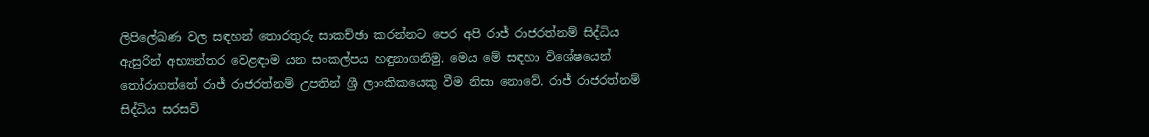ලිපිලේඛණ වල සඳහන් තොරතුරු සාකච්ඡා කරන්නට පෙර අපි රාජ් රාජරත්නම් සිද්ධිය ඇසුරින් අභ්‍යන්තර වෙළඳාම යන සංකල්පය හඳුනාගනිමු. මෙය මේ සඳහා විශේෂයෙන් තෝරාගත්තේ රාජ් රාජරත්නම් උපතින් ශ්‍රී ලාංකිකයෙකු වීම නිසා නොවේ. රාජ් රාජරත්නම් සිද්ධිය සරසවි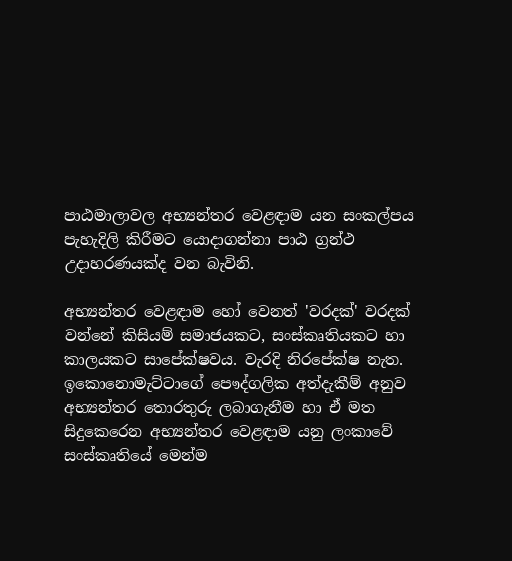පාඨමාලාවල අභ්‍යන්තර වෙළඳාම යන සංකල්පය පැහැදිලි කිරීමට යොදාගන්නා පාඨ ග්‍රන්ථ උදාහරණයක්ද වන බැවිනි.

අභ්‍යන්තර වෙළඳාම හෝ වෙනත් 'වරදක්' වරදක් වන්නේ කිසියම් සමාජයකට, සංස්කෘතියකට හා කාලයකට සාපේක්ෂවය. වැරදි නිරපේක්ෂ නැත. ඉකොනොමැට්ටාගේ පෞද්ගලික අත්දැකීම් අනුව අභ්‍යන්තර තොරතුරු ලබාගැනීම හා ඒ මත සිදුකෙරෙන අභ්‍යන්තර වෙළඳාම යනු ලංකාවේ සංස්කෘතියේ මෙන්ම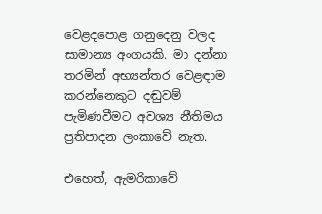වෙළදපොළ ගනුදෙනු වලද සාමාන්‍ය අංගයකි. මා දන්නා තරමින් අභ්‍යන්තර වෙළඳාම කරන්නෙකුට දඬුවම් පැමිණවීමට අවශ්‍ය නීතිමය ප්‍රතිපාදන ලංකාවේ නැත.

එහෙත්, ඇමරිකාවේ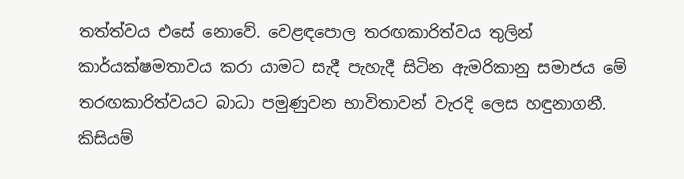තත්ත්වය එසේ නොවේ. වෙළඳපොල තරඟකාරිත්වය තුලින් කාර්යක්ෂමතාවය කරා යාමට සැදී පැහැදී සිටින ඇමරිකානු සමාජය මේ තරඟකාරිත්වයට බාධා පමුණුවන භාවිතාවන් වැරදි ලෙස හඳුනාගනී. කිසියම්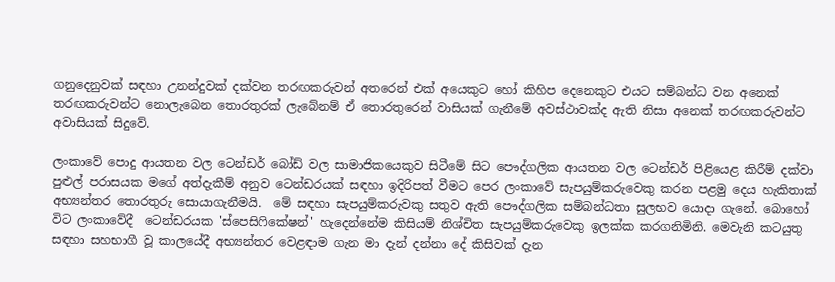ගනුදෙනුවක් සඳහා උනන්දුවක් දක්වන තරඟකරුවන් අතරෙන් එක් අයෙකුට හෝ කිහිප දෙනෙකුට එයට සම්බන්ධ වන අනෙක් තරඟකරුවන්ට නොලැබෙන තොරතුරක් ලැබේනම් ඒ තොරතුරෙන් වාසියක් ගැනීමේ අවස්ථාවක්ද ඇති නිසා අනෙක් තරඟකරුවන්ට අවාසියක් සිදුවේ.

ලංකාවේ පොදු ආයතන වල ටෙන්ඩර් බෝඩ් වල සාමාජිකයෙකුව සිටීමේ සිට පෞද්ගලික ආයතන වල ටෙන්ඩර් පිළියෙළ කිරීම් දක්වා පුළුල් පරාසයක මගේ අත්දැකීම් අනුව ටෙන්ඩරයක් සඳහා ඉදිරිපත් වීමට පෙර ලංකාවේ සැපයුම්කරුවෙකු කරන පළමු දෙය හැකිතාක් අභ්‍යන්තර තොරතුරු සොයාගැනීමයි.  මේ සඳහා සැපයුම්කරුවකු සතුව ඇති පෞද්ගලික සම්බන්ධතා සුලභව යොදා ගැනේ. බොහෝ විට ලංකාවේදී  ටෙන්ඩරයක 'ස්පෙසිෆිකේෂන්' හැදෙන්නේම කිසියම් නිශ්චිත සැපයුම්කරුවෙකු ඉලක්ක කරගනිමිනි. මෙවැනි කටයුතු සඳහා සහභාගී වූ කාලයේදී අභ්‍යන්තර වෙළඳාම ගැන මා දැන් දන්නා දේ කිසිවක් දැන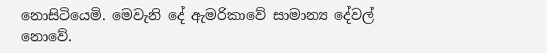නොසිටියෙමි. මෙවැනි දේ ඇමරිකාවේ සාමාන්‍ය දේවල් නොවේ.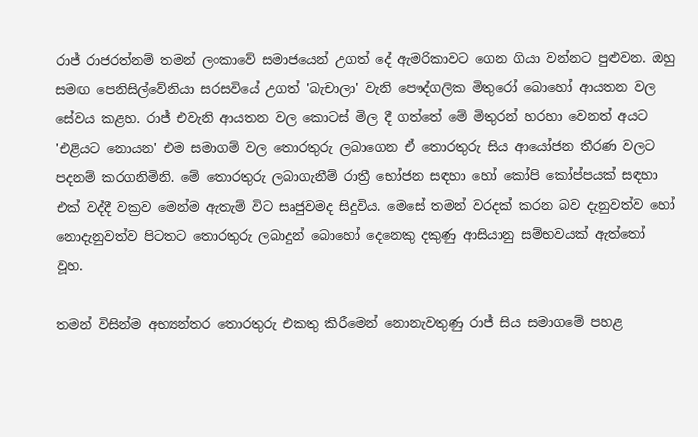රාජ් රාජරත්නම් තමන් ලංකාවේ සමාජයෙන් උගත් දේ ඇමරිකාවට ගෙන ගියා වන්නට පුළුවන. ඔහු සමඟ පෙනිසිල්වේනියා සරසවියේ උගත් 'බැචාලා' වැනි පෞද්ගලික මිතුරෝ බොහෝ ආයතන වල සේවය කළහ. රාජ් එවැනි ආයතන වල කොටස් මිල දී ගත්තේ මේ මිතුරන් හරහා වෙනත් අයට 'එළියට නොයන' එම සමාගම් වල තොරතුරු ලබාගෙන ඒ තොරතුරු සිය ආයෝජන තීරණ වලට පදනම් කරගනිමිනි. මේ තොරතුරු ලබාගැනීම් රාත්‍රී භෝජන සඳහා හෝ කෝපි කෝප්පයක් සඳහා එක් වද්දී වක්‍රව මෙන්ම ඇතැම් විට සෘජුවමද සිදුවිය. මෙසේ තමන් වරදක් කරන බව දැනුවත්ව හෝ නොදැනුවත්ව පිටතට තොරතුරු ලබාදුන් බොහෝ දෙනෙකු දකුණු ආසියානු සම්භවයක් ඇත්තෝ වූහ.

තමන් විසින්ම අභ්‍යන්තර තොරතුරු එකතු කිරීමෙන් නොනැවතුණු රාජ් සිය සමාගමේ පහළ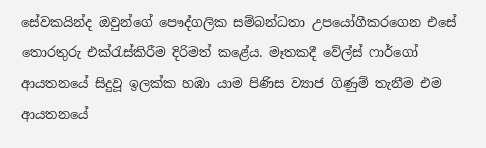සේවකයින්ද ඔවුන්ගේ පෞද්ගලික සම්බන්ධතා උපයෝගීකරගෙන එසේ තොරතුරු එක්රැස්කිරීම දිරිමත් කළේය. මෑතකදී වේල්ස් ෆාර්ගෝ ආයතනයේ සිදුවූ ඉලක්ක හඹා යාම පිණිස ව්‍යාජ ගිණුම් තැනීම එම ආයතනයේ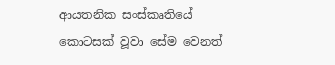ආයතනික සංස්කෘතියේ කොටසක් වූවා සේම වෙනත්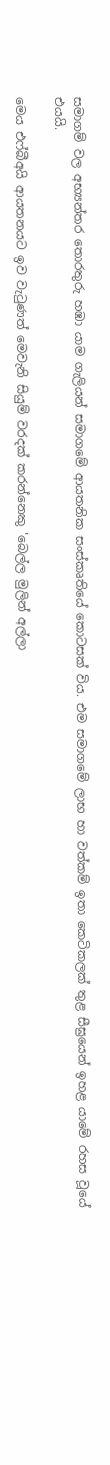සමාගම් වල අභ්‍යන්තර තොරතුරු හඹා යාම ගැලියන් සමාගමේ ආයතනික සංස්කෘතියේ කොටසක් විය. එම සමාගමේ ලාභ හා වත්කම් ඉතා කෙටිකලක් තුළ සීඝ්‍රයෙන් ඉහළ යාමේ රහස වූයේ එයයි.

මෙය එෆ්බීඅයි ආයතනයට ඉව වැටුණත් මෙවැනි සියුම් වරදක් කරන්නෙකු 'බෙල්ල මුලින් අල්ලා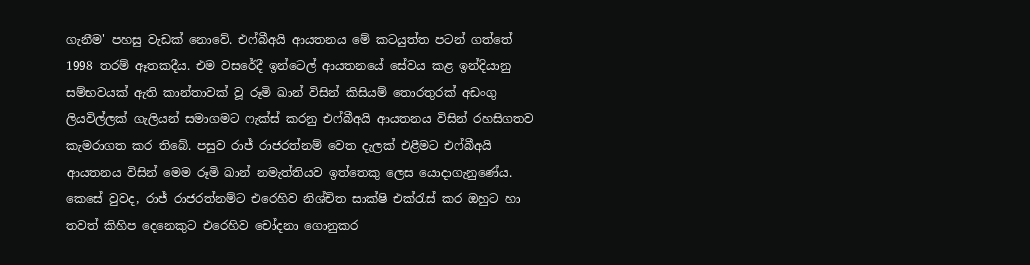ගැනීම' පහසු වැඩක් නොවේ. එෆ්බීඅයි ආයතනය මේ කටයුත්ත පටන් ගත්තේ 1998 තරම් ඈතකදීය. එම වසරේදී ඉන්ටෙල් ආයතනයේ සේවය කළ ඉන්දියානු සම්භවයක් ඇති කාන්තාවක් වූ රූමි ඛාන් විසින් කිසියම් තොරතුරක් අඩංගු ලියවිල්ලක් ගැලියන් සමාගමට ෆැක්ස් කරනු එෆ්බීඅයි ආයතනය විසින් රහසිගතව කැමරාගත කර තිබේ. පසුව රාජ් රාජරත්නම් වෙත දැලක් එළීමට එෆ්බීඅයි ආයතනය විසින් මෙම රූමි ඛාන් නමැත්තියව ඉත්තෙකු ලෙස යොදාගැනුණේය. කෙසේ වුවද, රාජ් රාජරත්නම්ට එරෙහිව නිශ්චිත සාක්ෂි එක්රැස් කර ඔහුට හා තවත් කිහිප දෙනෙකුට එරෙහිව චෝදනා ගොනුකර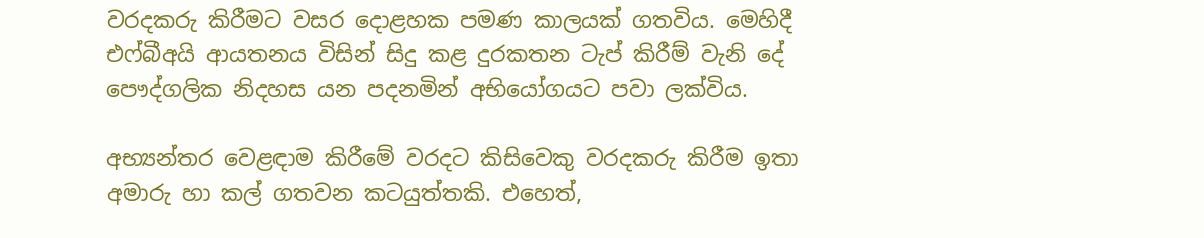වරදකරු කිරීමට වසර දොළහක පමණ කාලයක් ගතවිය. මෙහිදී එෆ්බීඅයි ආයතනය විසින් සිදු කළ දුරකතන ටැප් කිරීම් වැනි දේ පෞද්ගලික නිදහස යන පදනමින් අභියෝගයට පවා ලක්විය.

අභ්‍යන්තර වෙළඳාම කිරීමේ වරදට කිසිවෙකු වරදකරු කිරීම ඉතා අමාරු හා කල් ගතවන කටයුත්තකි. එහෙත්,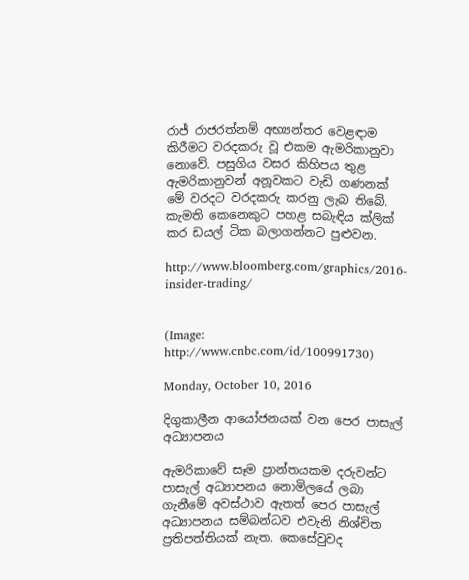රාජ් රාජරත්නම් අභ්‍යන්තර වෙළඳාම කිරීමට වරදකරු වූ එකම ඇමරිකානුවා නොවේ. පසුගිය වසර කිහිපය තුළ ඇමරිකානුවන් අනූවකට වැඩි ගණනක් මේ වරදට වරදකරු කරනු ලැබ තිබේ. කැමති කෙනෙකුට පහළ සබැඳිය ක්ලික් කර ඩයල් ටික බලාගන්නට පුළුවන.

http://www.bloomberg.com/graphics/2016-insider-trading/


(Image: http://www.cnbc.com/id/100991730)

Monday, October 10, 2016

දිගුකාලීන ආයෝජනයක් වන පෙර පාසැල් අධ්‍යාපනය

ඇමරිකාවේ සෑම ප්‍රාන්තයකම දරුවන්ට පාසැල් අධ්‍යාපනය නොමිලයේ ලබා ගැනීමේ අවස්ථාව ඇතත් පෙර පාසැල් අධ්‍යාපනය සම්බන්ධව එවැනි නිශ්චිත ප්‍රතිපත්තියක් නැත. කෙසේවුවද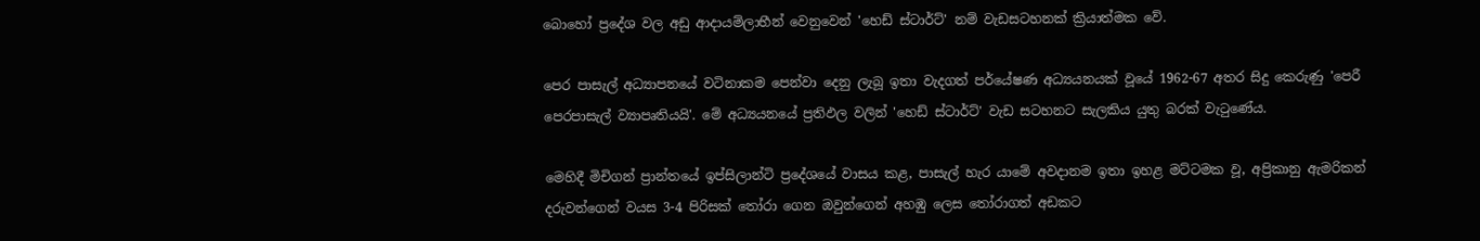බොහෝ ප්‍රදේශ වල අඩු ආදායම්ලාභීන් වෙනුවෙන් 'හෙඩ් ස්ටාර්ට්' නම් වැඩසටහනක් ක්‍රියාත්මක වේ.

පෙර පාසැල් අධ්‍යාපනයේ වටිනාකම පෙන්වා දෙනු ලැබූ ඉතා වැදගත් පර්යේෂණ අධ්‍යයනයක් වූයේ 1962-67 අතර සිදු කෙරුණු 'පෙරී පෙරපාසැල් ව්‍යාපෘතියයි'. මේ අධ්‍යයනයේ ප්‍රතිඵල වලින් 'හෙඩ් ස්ටාර්ට්' වැඩ සටහනට සැලකිය යුතු බරක් වැටුණේය.

මෙහිදී මිචිගන් ප්‍රාන්තයේ ඉප්සිලාන්ටි ප්‍රදේශයේ වාසය කළ, පාසැල් හැර යාමේ අවදානම ඉතා ඉහළ මට්ටමක වූ, අප්‍රිකානු ඇමරිකන් දරුවන්ගෙන් වයස 3-4 පිරිසක් තෝරා ගෙන ඔවුන්ගෙන් අහඹු ලෙස තෝරාගත් අඩකට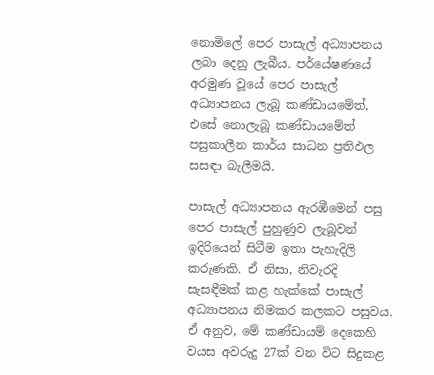නොමිලේ පෙර පාසැල් අධ්‍යාපනය ලබා දෙනු ලැබීය. පර්යේෂණයේ අරමුණ වූයේ පෙර පාසැල් අධ්‍යාපනය ලැබූ කණ්ඩායමේත්, එසේ නොලැබූ කණ්ඩායමේත් පසුකාලීන කාර්ය සාධන ප්‍රතිඵල සසඳා බැලීමයි.

පාසැල් අධ්‍යාපනය ඇරඹීමෙන් පසු පෙර පාසැල් පුහුණුව ලැබූවන් ඉදිරියෙන් සිටීම ඉතා පැහැදිලි කරුණකි. ඒ නිසා, නිවැරදි සැසඳීමක් කළ හැක්කේ පාසැල් අධ්‍යාපනය නිමකර කලකට පසුවය. ඒ අනුව, මේ කණ්ඩායම් දෙකෙහි වයස අවරුදු 27ක් වන විට සිදුකළ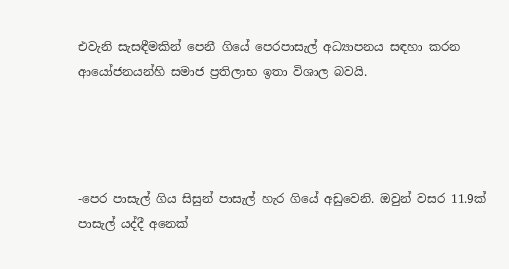එවැනි සැසඳීමකින් පෙනී ගියේ පෙරපාසැල් අධ්‍යාපනය සඳහා කරන ආයෝජනයන්හි සමාජ ප්‍රතිලාභ ඉතා විශාල බවයි.




-පෙර පාසැල් ගිය සිසුන් පාසැල් හැර ගියේ අඩුවෙනි. ඔවුන් වසර 11.9ක් පාසැල් යද්දී අනෙක්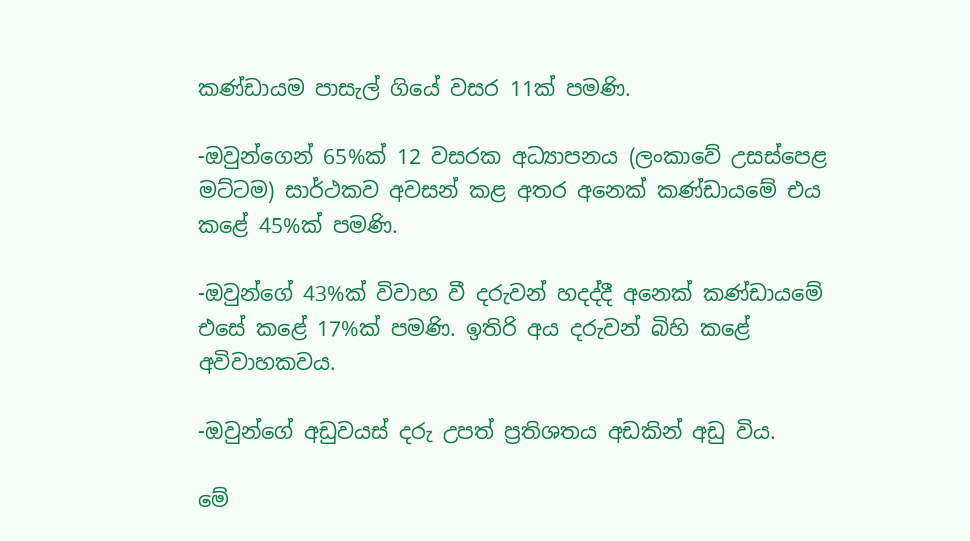කණ්ඩායම පාසැල් ගියේ වසර 11ක් පමණි.

-ඔවුන්ගෙන් 65%ක් 12 වසරක අධ්‍යාපනය (ලංකාවේ උසස්පෙළ මට්ටම) සාර්ථකව අවසන් කළ අතර අනෙක් කණ්ඩායමේ එය කළේ 45%ක් පමණි.

-ඔවුන්ගේ 43%ක් විවාහ වී දරුවන් හදද්දී අනෙක් කණ්ඩායමේ එසේ කළේ 17%ක් පමණි. ඉතිරි අය දරුවන් බිහි කළේ අවිවාහකවය.

-ඔවුන්ගේ අඩුවයස් දරු උපත් ප්‍රතිශතය අඩකින් අඩු විය.

මේ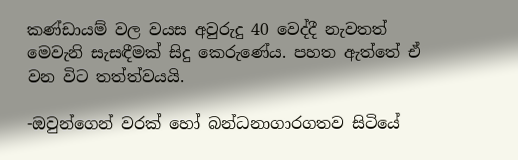කණ්ඩායම් වල වයස අවුරුදු 40 වෙද්දී නැවතත් මෙවැනි සැසඳීමක් සිදු කෙරුණේය. පහත ඇත්තේ ඒ වන විට තත්ත්වයයි.

-ඔවුන්ගෙන් වරක් හෝ බන්ධනාගාරගතව සිටියේ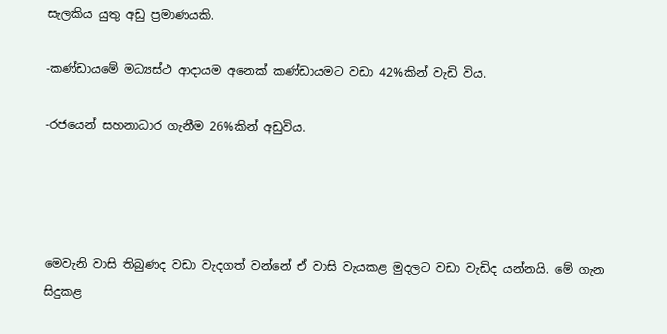සැලකිය යුතු අඩු ප්‍රමාණයකි.

-කණ්ඩායමේ මධ්‍යස්ථ ආදායම අනෙක් කණ්ඩායමට වඩා 42%කින් වැඩි විය.

-රජයෙන් සහනාධාර ගැනීම 26%කින් අඩුවිය.




මෙවැනි වාසි තිබුණද වඩා වැදගත් වන්නේ ඒ වාසි වැයකළ මුදලට වඩා වැඩිද යන්නයි. මේ ගැන සිදුකළ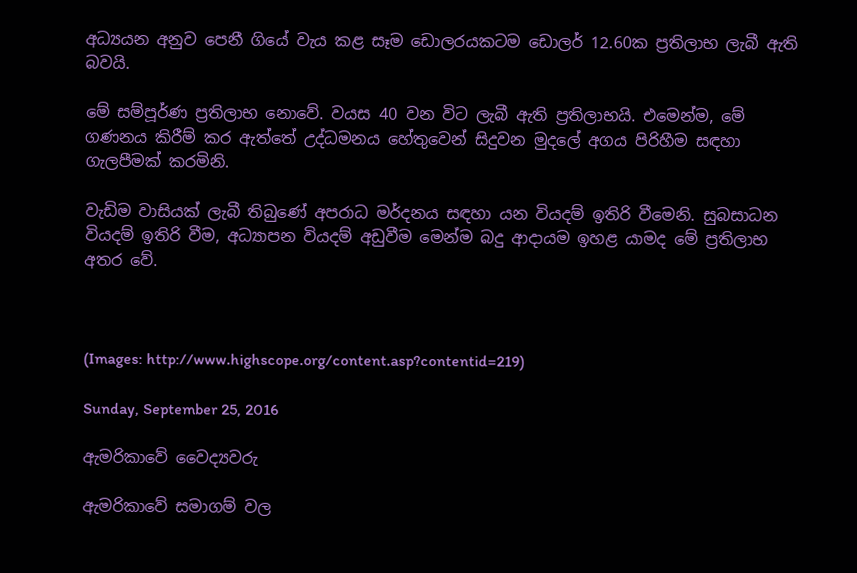අධ්‍යයන අනුව පෙනී ගියේ වැය කළ සෑම ඩොලරයකටම ඩොලර් 12.60ක ප්‍රතිලාභ ලැබී ඇති බවයි.

මේ සම්පූර්ණ ප්‍රතිලාභ නොවේ. වයස 40 වන විට ලැබී ඇති ප්‍රතිලාභයි. එමෙන්ම, මේ ගණනය කිරීම් කර ඇත්තේ උද්ධමනය හේතුවෙන් සිදුවන මුදලේ අගය පිරිහීම සඳහා ගැලපීමක් කරමිනි.

වැඩිම වාසියක් ලැබී තිබුණේ අපරාධ මර්දනය සඳහා යන වියදම් ඉතිරි වීමෙනි. සුබසාධන වියදම් ඉතිරි වීම, අධ්‍යාපන වියදම් අඩුවීම මෙන්ම බදු ආදායම ඉහළ යාමද මේ ප්‍රතිලාභ අතර වේ.



(Images: http://www.highscope.org/content.asp?contentid=219)

Sunday, September 25, 2016

ඇමරිකාවේ වෛද්‍යවරු

ඇමරිකාවේ සමාගම් වල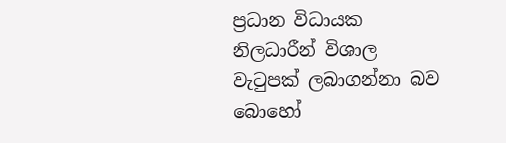ප්‍රධාන විධායක නිලධාරීන් විශාල වැටුපක් ලබාගන්නා බව බොහෝ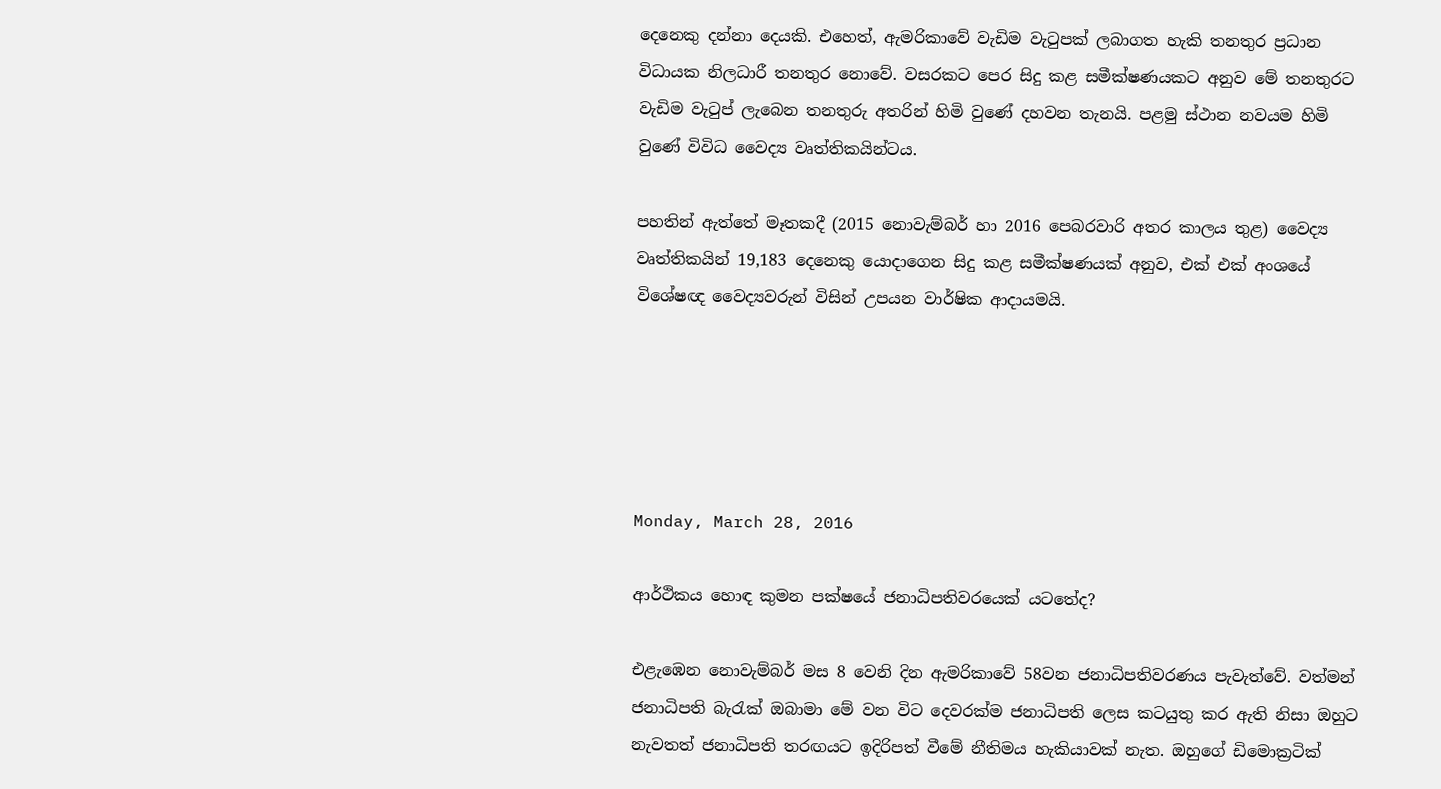දෙනෙකු දන්නා දෙයකි. එහෙත්, ඇමරිකාවේ වැඩිම වැටුපක් ලබාගත හැකි තනතුර ප්‍රධාන විධායක නිලධාරී තනතුර නොවේ. වසරකට පෙර සිදු කළ සමීක්ෂණයකට අනුව මේ තනතුරට වැඩිම වැටුප් ලැබෙන තනතුරු අතරින් හිමි වුණේ දහවන තැනයි. පළමු ස්ථාන නවයම හිමි වුණේ විවිධ වෛද්‍ය වෘත්තිකයින්ටය.

පහතින් ඇත්තේ මෑතකදී (2015 නොවැම්බර් හා 2016 පෙබරවාරි අතර කාලය තුළ) වෛද්‍ය වෘත්තිකයින් 19,183 දෙනෙකු යොදාගෙන සිදු කළ සමීක්ෂණයක් අනුව, එක් එක් අංශයේ විශේෂඥ වෛද්‍යවරුන් විසින් උපයන වාර්ෂික ආදායමයි.





Monday, March 28, 2016

ආර්ථිකය හොඳ කුමන පක්ෂයේ ජනාධිපතිවරයෙක් යටතේද?

එළැඹෙන නොවැම්බර් මස 8 වෙනි දින ඇමරිකාවේ 58වන ජනාධිපතිවරණය පැවැත්වේ. වත්මන් ජනාධිපති බැරැක් ඔබාමා මේ වන විට දෙවරක්ම ජනාධිපති ලෙස කටයුතු කර ඇති නිසා ඔහුට නැවතත් ජනාධිපති තරඟයට ඉදිරිපත් වීමේ නීතිමය හැකියාවක් නැත. ඔහුගේ ඩිමොක්‍රටික්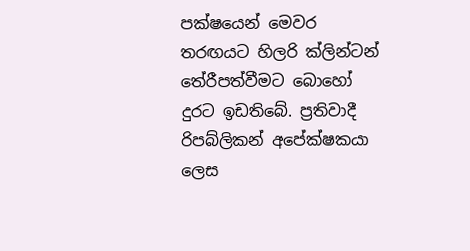පක්ෂයෙන් මෙවර තරඟයට හිලරි ක්ලින්ටන් තේරීපත්වීමට බොහෝ දුරට ඉඩතිබේ. ප්‍රතිවාදී රිපබ්ලිකන් අපේක්ෂකයා ලෙස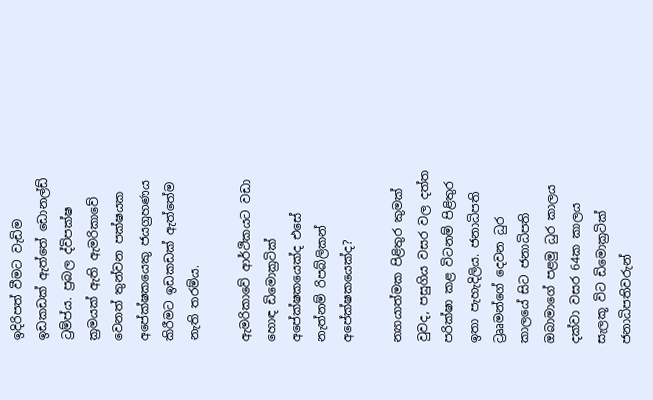ඉදිරිපත් වීමට වැඩිම ඉඩකඩක් ඇත්තේ ඩොනල්ඩ් ට්‍රම්ප්ය. ප්‍රබල ද්විපක්ෂ ක්‍රමයක් ඇති ඇමරිකාවේ වෙනත් තුන්වන පක්ෂයක අපේක්ෂකයෙකු ජයග්‍රහණය කිරීමට ඉඩකඩක් ඇත්තේම නැති තරම්ය.

ඇමරිකාවේ ආර්ථිකයට වඩා හොඳ ඩිමොක්‍රටික් අපේක්ෂකයෙක්ද එසේ නැත්නම් රිපබ්ලිකන් අපේක්ෂකයෙක්ද?

න්‍යායාත්මක පිළිතුර කුමක් වුවද, පසුගිය වසර වල දත්ත පරික්ෂා කළ විටනම් පිළිතුර ඉතා පැහැදිලිය. ජනාධිපති ට්‍රෲමන්ගේ දෙවන ධුර කාලයේ සිට ජනාධිපති ඔබාමාගේ පළමු ධුර කාලය දක්වා වසර 64ක කාලය සැලකූ විට ඩිමොක්‍රටික් ජනාධිපතිවරුන්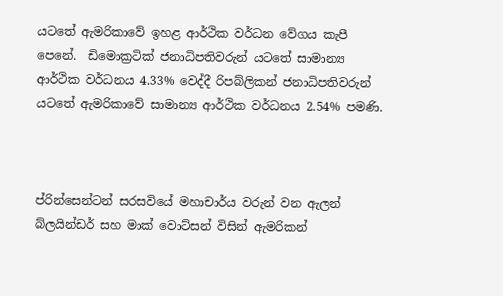යටතේ ඇමරිකාවේ ඉහළ ආර්ථික වර්ධන වේගය කැපී පෙනේ.  ඩිමොක්‍රටික් ජනාධිපතිවරුන් යටතේ සාමාන්‍ය ආර්ථික වර්ධනය 4.33% වෙද්දී රිපබ්ලිකන් ජනාධිපතිවරුන් යටතේ ඇමරිකාවේ සාමාන්‍ය ආර්ථික වර්ධනය 2.54% පමණි.



ප්රින්සෙන්ටන් සරසවියේ මහාචාර්ය වරුන් වන ඇලන් බ්ලයින්ඩර් සහ මාක් වොට්සන් විසින් ඇමරිකන්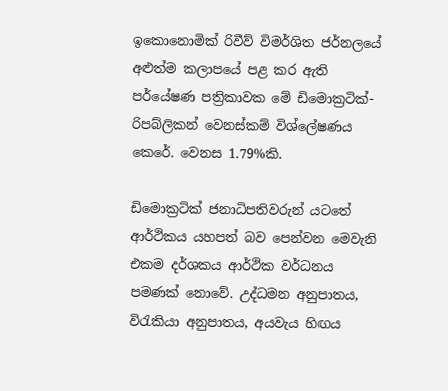ඉකොනොමික් රිවීව් විමර්ශිත ජර්නලයේ අළුත්ම කලාපයේ පළ කර ඇති පර්යේෂණ පත්‍රිකාවක මේ ඩිමොක්‍රටික්-රිපබ්ලිකන් වෙනස්කම් විශ්ලේෂණය කෙරේ. වෙනස 1.79%කි.

ඩිමොක්‍රටික් ජනාධිපතිවරුන් යටතේ ආර්ථිකය යහපත් බව පෙන්වන මෙවැනි එකම දර්ශකය ආර්ථික වර්ධනය පමණක් නොවේ. උද්ධමන අනුපාතය, විරැකියා අනුපාතය, අයවැය හිඟය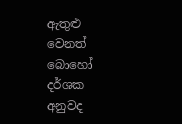ඇතුළු වෙනත් බොහෝ දර්ශක අනුවද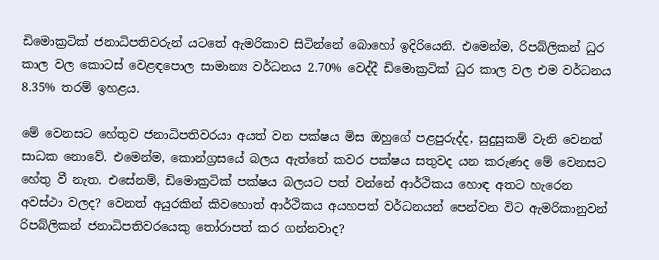ඩිමොක්‍රටික් ජනාධිපතිවරුන් යටතේ ඇමරිකාව සිටින්නේ බොහෝ ඉදිරියෙනි. එමෙන්ම, රිපබ්ලිකන් ධුර කාල වල කොටස් වෙළඳපොල සාමාන්‍ය වර්ධනය 2.70% වෙද්දී ඩිමොක්‍රටික් ධුර කාල වල එම වර්ධනය 8.35% තරම් ඉහළය.

මේ වෙනසට හේතුව ජනාධිපතිවරයා අයත් වන පක්ෂය මිස ඔහුගේ පළපුරුද්ද, සුදුසුකම් වැනි වෙනත් සාධක නොවේ. එමෙන්ම, කොන්ග්‍රසයේ බලය ඇත්තේ කවර පක්ෂය සතුවද යන කරුණද මේ වෙනසට හේතු වී නැත. එසේනම්, ඩිමොක්‍රටික් පක්ෂය බලයට පත් වන්නේ ආර්ථිකය හොඳ අතට හැරෙන අවස්ථා වලද? වෙනත් අයුරකින් කිවහොත් ආර්ථිකය අයහපත් වර්ධනයන් පෙන්වන විට ඇමරිකානුවන් රිපබ්ලිකන් ජනාධිපතිවරයෙකු තෝරාපත් කර ගන්නවාද?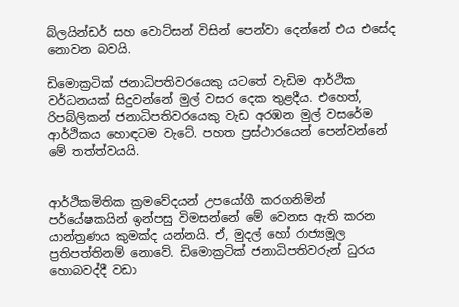බ්ලයින්ඩර් සහ වොට්සන් විසින් පෙන්වා දෙන්නේ එය එසේද නොවන බවයි.

ඩිමොක්‍රටික් ජනාධිපතිවරයෙකු යටතේ වැඩිම ආර්ථික වර්ධනයක් සිදුවන්නේ මුල් වසර දෙක තුළදීය. එහෙත්, රිපබ්ලිකන් ජනාධිපතිවරයෙකු වැඩ අරඹන මුල් වසරේම ආර්ථිකය හොඳටම වැටේ. පහත ප්‍රස්ථාරයෙන් පෙන්වන්නේ මේ තත්ත්වයයි.


ආර්ථිකමිතික ක්‍රමවේදයන් උපයෝගී කරගනිමින් පර්යේෂකයින් ඉන්පසු විමසන්නේ මේ වෙනස ඇති කරන යාන්ත්‍රණය කුමක්ද යන්නයි. ඒ, මුදල් හෝ රාජ්‍යමූල ප්‍රතිපත්තිනම් නොවේ. ඩිමොක්‍රටික් ජනාධිපතිවරුන් ධුරය හොබවද්දී වඩා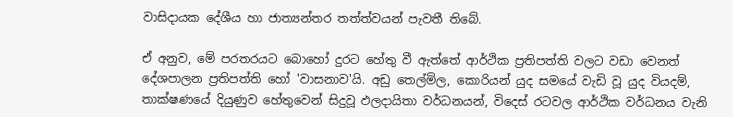වාසිදායක දේශීය හා ජාත්‍යන්තර තත්ත්වයන් පැවතී තිබේ.

ඒ අනුව, මේ පරතරයට බොහෝ දුරට හේතු වී ඇත්තේ ආර්ථික ප්‍රතිපත්ති වලට වඩා වෙනත් දේශපාලන ප්‍රතිපත්ති හෝ 'වාසනාව'යි. අඩු තෙල්මිල, කොරියන් යුද සමයේ වැඩි වූ යුද වියදම්, තාක්ෂණයේ දියුණුව හේතුවෙන් සිදුවූ ඵලදායිතා වර්ධනයන්, විදෙස් රටවල ආර්ථික වර්ධනය වැනි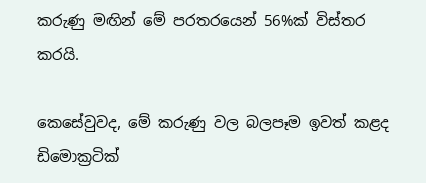කරුණු මඟින් මේ පරතරයෙන් 56%ක් විස්තර කරයි.

කෙසේවුවද, මේ කරුණු වල බලපෑම ඉවත් කළද ඩිමොක්‍රටික්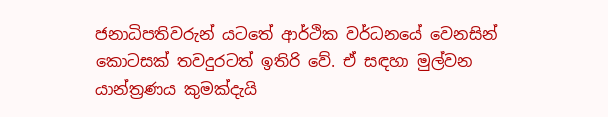ජනාධිපතිවරුන් යටතේ ආර්ථික වර්ධනයේ වෙනසින් කොටසක් තවදුරටත් ඉතිරි වේ. ඒ සඳහා මුල්වන යාන්ත්‍රණය කුමක්දැයි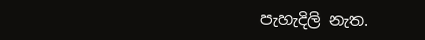පැහැදිලි නැත.